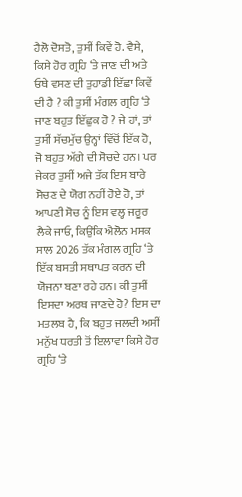ਹੈਲੋ ਦੋਸਤੋ, ਤੁਸੀਂ ਕਿਵੇਂ ਹੋ. ਵੈਸੇ, ਕਿਸੇ ਹੋਰ ਗ੍ਰਹਿ ‘ਤੇ ਜਾਣ ਦੀ ਅਤੇ ਓਥੇ ਵਸਣ ਦੀ ਤੁਹਾਡੀ ਇੱਛਾ ਕਿਵੇਂ ਦੀ ਹੈ ? ਕੀ ਤੁਸੀਂ ਮੰਗਲ ਗ੍ਰਹਿ ‘ਤੇ ਜਾਣ ਬਹੁਤ ਇੱਛੁਕ ਹੋ ? ਜੇ ਹਾਂ, ਤਾਂ ਤੁਸੀਂ ਸੱਚਮੁੱਚ ਉਨ੍ਹਾਂ ਵਿੱਚੋਂ ਇੱਕ ਹੋ, ਜੋ ਬਹੁਤ ਅੱਗੇ ਦੀ ਸੋਚਦੇ ਹਨ। ਪਰ ਜੇਕਰ ਤੁਸੀਂ ਅਜੇ ਤੱਕ ਇਸ ਬਾਰੇ ਸੋਚਣ ਦੇ ਯੋਗ ਨਹੀਂ ਹੋਏ ਹੋ, ਤਾਂ ਆਪਣੀ ਸੋਚ ਨੂੰ ਇਸ ਵਲ੍ਹ ਜਰੂਰ ਲੈਕੇ ਜਾਓ, ਕਿਉਂਕਿ ਐਲੋਨ ਮਸਕ ਸਾਲ 2026 ਤੱਕ ਮੰਗਲ ਗ੍ਰਹਿ ‘ਤੇ ਇੱਕ ਬਸਤੀ ਸਥਾਪਤ ਕਰਨ ਦੀ ਯੋਜਨਾ ਬਣਾ ਰਹੇ ਹਨ। ਕੀ ਤੁਸੀਂ ਇਸਦਾ ਅਰਥ ਜਾਣਦੇ ਹੋ? ਇਸ ਦਾ ਮਤਲਬ ਹੈ, ਕਿ ਬਹੁਤ ਜਲਦੀ ਅਸੀਂ ਮਨੁੱਖ ਧਰਤੀ ਤੋਂ ਇਲਾਵਾ ਕਿਸੇ ਹੋਰ ਗ੍ਰਹਿ ‘ਤੇ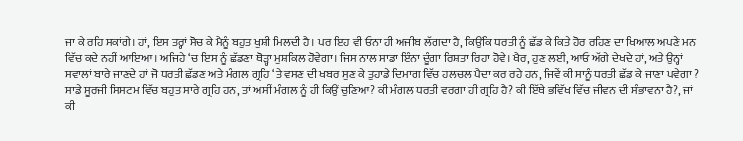ਜਾ ਕੇ ਰਹਿ ਸਕਾਂਗੇ। ਹਾਂ, ਇਸ ਤਰ੍ਹਾਂ ਸੋਚ ਕੇ ਮੈਨੂੰ ਬਹੁਤ ਖੁਸ਼ੀ ਮਿਲਦੀ ਹੈ। ਪਰ ਇਹ ਵੀ ਓਨਾ ਹੀ ਅਜੀਬ ਲੱਗਦਾ ਹੈ, ਕਿਉਂਕਿ ਧਰਤੀ ਨੂੰ ਛੱਡ ਕੇ ਕਿਤੇ ਹੋਰ ਰਹਿਣ ਦਾ ਖਿਆਲ ਅਪਣੇ ਮਨ ਵਿੱਚ ਕਦੇ ਨਹੀਂ ਆਇਆ। ਅਜਿਹੇ ‘ਚ ਇਸ ਨੂੰ ਛੱਡਣਾ ਥੋੜ੍ਹਾ ਮੁਸ਼ਕਿਲ ਹੋਵੇਗਾ। ਜਿਸ ਨਾਲ ਸਾਡਾ ਇੰਨਾ ਦੂੰਗਾ ਰਿਸ਼ਤਾ ਰਿਹਾ ਹੋਵੇ। ਖੈਰ, ਹੁਣ ਲਈ, ਆਓ ਅੱਗੇ ਦੇਖਦੇ ਹਾਂ, ਅਤੇ ਉਨ੍ਹਾਂ ਸਵਾਲਾਂ ਬਾਰੇ ਜਾਣਦੇ ਹਾਂ ਜੋ ਧਰਤੀ ਛੱਡਣ ਅਤੇ ਮੰਗਲ ਗ੍ਰਹਿ ‘ਤੇ ਵਸਣ ਦੀ ਖਬਰ ਸੁਣ ਕੇ ਤੁਹਾਡੇ ਦਿਮਾਗ ਵਿੱਚ ਹਲਚਲ ਪੈਦਾ ਕਰ ਰਹੇ ਹਨ, ਜਿਵੇਂ ਕੀ ਸਾਨੂੰ ਧਰਤੀ ਛੱਡ ਕੇ ਜਾਣਾ ਪਵੇਗਾ ? ਸਾਡੇ ਸੂਰਜੀ ਸਿਸਟਮ ਵਿੱਚ ਬਹੁਤ ਸਾਰੇ ਗ੍ਰਹਿ ਹਨ, ਤਾਂ ਅਸੀਂ ਮੰਗਲ ਨੂੰ ਹੀ ਕਿਉਂ ਚੁਣਿਆ? ਕੀ ਮੰਗਲ ਧਰਤੀ ਵਰਗਾ ਹੀ ਗ੍ਰਹਿ ਹੈ? ਕੀ ਇੱਥੇ ਭਵਿੱਖ ਵਿੱਚ ਜੀਵਨ ਦੀ ਸੰਭਾਵਨਾ ਹੈ?, ਜਾਂ ਕੀ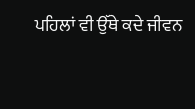ਪਹਿਲਾਂ ਵੀ ਉੱਥੇ ਕਦੇ ਜੀਵਨ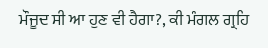ਮੌਜੂਦ ਸੀ ਆ ਹੁਣ ਵੀ ਹੈਗਾ?, ਕੀ ਮੰਗਲ ਗ੍ਰਹਿ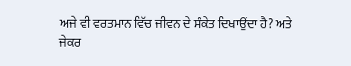ਅਜੇ ਵੀ ਵਰਤਮਾਨ ਵਿੱਚ ਜੀਵਨ ਦੇ ਸੰਕੇਤ ਦਿਖਾਉਂਦਾ ਹੈ? ਅਤੇ ਜੇਕਰ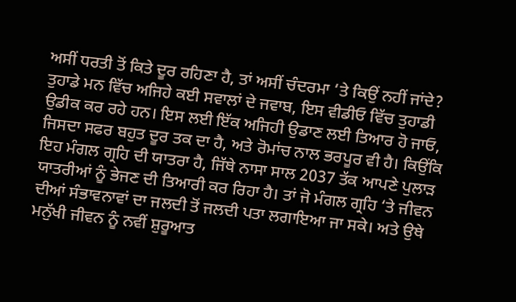ਅਸੀਂ ਧਰਤੀ ਤੋਂ ਕਿਤੇ ਦੂਰ ਰਹਿਣਾ ਹੈ, ਤਾਂ ਅਸੀਂ ਚੰਦਰਮਾ ‘ਤੇ ਕਿਉਂ ਨਹੀਂ ਜਾਂਦੇ? ਤੁਹਾਡੇ ਮਨ ਵਿੱਚ ਅਜਿਹੇ ਕਈ ਸਵਾਲਾਂ ਦੇ ਜਵਾਬ, ਇਸ ਵੀਡੀਓ ਵਿੱਚ ਤੁਹਾਡੀ ਉਡੀਕ ਕਰ ਰਹੇ ਹਨ। ਇਸ ਲਈ ਇੱਕ ਅਜਿਹੀ ਉਡਾਣ ਲਈ ਤਿਆਰ ਹੋ ਜਾਓ, ਜਿਸਦਾ ਸਫਰ ਬਹੁਤ ਦੂਰ ਤਕ ਦਾ ਹੈ, ਅਤੇ ਰੋਮਾਂਚ ਨਾਲ ਭਰਪੂਰ ਵੀ ਹੈ। ਕਿਉਂਕਿ ਇਹ ਮੰਗਲ ਗ੍ਰਹਿ ਦੀ ਯਾਤਰਾ ਹੈ, ਜਿੱਥੇ ਨਾਸਾ ਸਾਲ 2037 ਤੱਕ ਆਪਣੇ ਪੁਲਾੜ ਯਾਤਰੀਆਂ ਨੂੰ ਭੇਜਣ ਦੀ ਤਿਆਰੀ ਕਰ ਰਿਹਾ ਹੈ। ਤਾਂ ਜੋ ਮੰਗਲ ਗ੍ਰਹਿ ‘ਤੇ ਜੀਵਨ ਦੀਆਂ ਸੰਭਾਵਨਾਵਾਂ ਦਾ ਜਲਦੀ ਤੋਂ ਜਲਦੀ ਪਤਾ ਲਗਾਇਆ ਜਾ ਸਕੇ। ਅਤੇ ਉਥੇ ਮਨੁੱਖੀ ਜੀਵਨ ਨੂੰ ਨਵੀਂ ਸ਼ੁਰੂਆਤ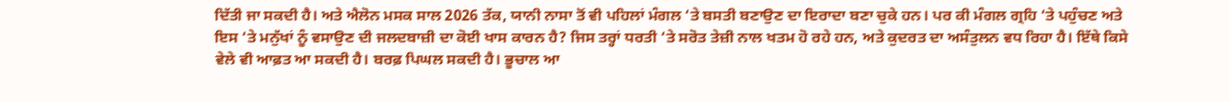ਦਿੱਤੀ ਜਾ ਸਕਦੀ ਹੈ। ਅਤੇ ਐਲੋਨ ਮਸਕ ਸਾਲ 2026 ਤੱਕ, ਯਾਨੀ ਨਾਸਾ ਤੋਂ ਵੀ ਪਹਿਲਾਂ ਮੰਗਲ ‘ਤੇ ਬਸਤੀ ਬਣਾਉਣ ਦਾ ਇਰਾਦਾ ਬਣਾ ਚੁਕੇ ਹਨ। ਪਰ ਕੀ ਮੰਗਲ ਗ੍ਰਹਿ ‘ਤੇ ਪਹੁੰਚਣ ਅਤੇ ਇਸ ‘ਤੇ ਮਨੁੱਖਾਂ ਨੂੰ ਵਸਾਉਣ ਦੀ ਜਲਦਬਾਜ਼ੀ ਦਾ ਕੋਈ ਖਾਸ ਕਾਰਨ ਹੈ? ਜਿਸ ਤਰ੍ਹਾਂ ਧਰਤੀ ‘ਤੇ ਸਰੋਤ ਤੇਜ਼ੀ ਨਾਲ ਖਤਮ ਹੋ ਰਹੇ ਹਨ, ਅਤੇ ਕੁਦਰਤ ਦਾ ਅਸੰਤੁਲਨ ਵਧ ਰਿਹਾ ਹੈ। ਇੱਥੇ ਕਿਸੇ ਵੇਲੇ ਵੀ ਆਫ਼ਤ ਆ ਸਕਦੀ ਹੈ। ਬਰਫ਼ ਪਿਘਲ ਸਕਦੀ ਹੈ। ਭੂਚਾਲ ਆ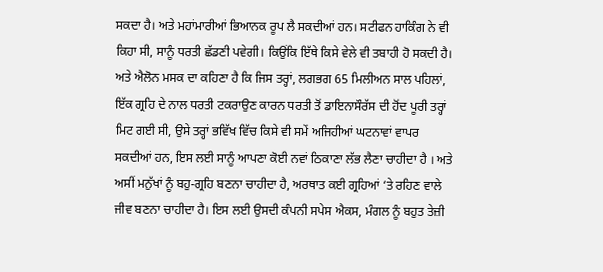ਸਕਦਾ ਹੈ। ਅਤੇ ਮਹਾਂਮਾਰੀਆਂ ਭਿਆਨਕ ਰੂਪ ਲੈ ਸਕਦੀਆਂ ਹਨ। ਸਟੀਫਨ ਹਾਕਿੰਗ ਨੇ ਵੀ ਕਿਹਾ ਸੀ, ਸਾਨੂੰ ਧਰਤੀ ਛੱਡਣੀ ਪਵੇਗੀ। ਕਿਉਂਕਿ ਇੱਥੇ ਕਿਸੇ ਵੇਲੇ ਵੀ ਤਬਾਹੀ ਹੋ ਸਕਦੀ ਹੈ। ਅਤੇ ਐਲੋਨ ਮਸਕ ਦਾ ਕਹਿਣਾ ਹੈ ਕਿ ਜਿਸ ਤਰ੍ਹਾਂ, ਲਗਭਗ 65 ਮਿਲੀਅਨ ਸਾਲ ਪਹਿਲਾਂ, ਇੱਕ ਗ੍ਰਹਿ ਦੇ ਨਾਲ ਧਰਤੀ ਟਕਰਾਉਣ ਕਾਰਨ ਧਰਤੀ ਤੋਂ ਡਾਇਨਾਸੌਰੱਸ ਦੀ ਹੋਂਦ ਪੂਰੀ ਤਰ੍ਹਾਂ ਮਿਟ ਗਈ ਸੀ, ਉਸੇ ਤਰ੍ਹਾਂ ਭਵਿੱਖ ਵਿੱਚ ਕਿਸੇ ਵੀ ਸਮੇਂ ਅਜਿਹੀਆਂ ਘਟਨਾਵਾਂ ਵਾਪਰ ਸਕਦੀਆਂ ਹਨ, ਇਸ ਲਈ ਸਾਨੂੰ ਆਪਣਾ ਕੋਈ ਨਵਾਂ ਠਿਕਾਣਾ ਲੱਭ ਲੈਣਾ ਚਾਹੀਦਾ ਹੈ । ਅਤੇ ਅਸੀਂ ਮਨੁੱਖਾਂ ਨੂੰ ਬਹੁ-ਗ੍ਰਹਿ ਬਣਨਾ ਚਾਹੀਦਾ ਹੈ, ਅਰਥਾਤ ਕਈ ਗ੍ਰਹਿਆਂ ‘ਤੇ ਰਹਿਣ ਵਾਲੇ ਜੀਵ ਬਣਨਾ ਚਾਹੀਦਾ ਹੈ। ਇਸ ਲਈ ਉਸਦੀ ਕੰਪਨੀ ਸਪੇਸ ਐਕਸ, ਮੰਗਲ ਨੂੰ ਬਹੁਤ ਤੇਜ਼ੀ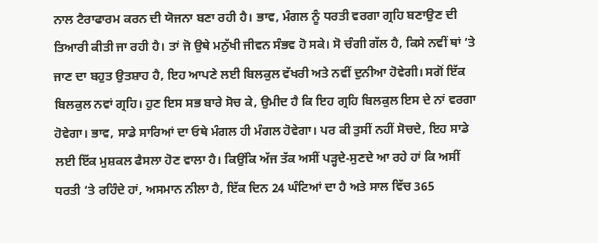ਨਾਲ ਟੈਰਾਫਾਰਮ ਕਰਨ ਦੀ ਯੋਜਨਾ ਬਣਾ ਰਹੀ ਹੈ। ਭਾਵ, ਮੰਗਲ ਨੂੰ ਧਰਤੀ ਵਰਗਾ ਗ੍ਰਹਿ ਬਣਾਉਣ ਦੀ ਤਿਆਰੀ ਕੀਤੀ ਜਾ ਰਹੀ ਹੈ। ਤਾਂ ਜੋ ਉਥੇ ਮਨੁੱਖੀ ਜੀਵਨ ਸੰਭਵ ਹੋ ਸਕੇ। ਸੋ ਚੰਗੀ ਗੱਲ ਹੈ, ਕਿਸੇ ਨਵੀਂ ਥਾਂ ‘ਤੇ ਜਾਣ ਦਾ ਬਹੁਤ ਉਤਸ਼ਾਹ ਹੈ, ਇਹ ਆਪਣੇ ਲਈ ਬਿਲਕੁਲ ਵੱਖਰੀ ਅਤੇ ਨਵੀਂ ਦੁਨੀਆ ਹੋਵੇਗੀ। ਸਗੋਂ ਇੱਕ ਬਿਲਕੁਲ ਨਵਾਂ ਗ੍ਰਹਿ। ਹੁਣ ਇਸ ਸਭ ਬਾਰੇ ਸੋਚ ਕੇ, ਉਮੀਦ ਹੈ ਕਿ ਇਹ ਗ੍ਰਹਿ ਬਿਲਕੁਲ ਇਸ ਦੇ ਨਾਂ ਵਰਗਾ ਹੋਵੇਗਾ। ਭਾਵ, ਸਾਡੇ ਸਾਰਿਆਂ ਦਾ ਓਥੇ ਮੰਗਲ ਹੀ ਮੰਗਲ ਹੋਵੇਗਾ। ਪਰ ਕੀ ਤੁਸੀਂ ਨਹੀਂ ਸੋਚਦੇ, ਇਹ ਸਾਡੇ ਲਈ ਇੱਕ ਮੁਸ਼ਕਲ ਫੈਸਲਾ ਹੋਣ ਵਾਲਾ ਹੈ। ਕਿਉਂਕਿ ਅੱਜ ਤੱਕ ਅਸੀਂ ਪੜ੍ਹਦੇ-ਸੁਣਦੇ ਆ ਰਹੇ ਹਾਂ ਕਿ ਅਸੀਂ ਧਰਤੀ ‘ਤੇ ਰਹਿੰਦੇ ਹਾਂ, ਅਸਮਾਨ ਨੀਲਾ ਹੈ, ਇੱਕ ਦਿਨ 24 ਘੰਟਿਆਂ ਦਾ ਹੈ ਅਤੇ ਸਾਲ ਵਿੱਚ 365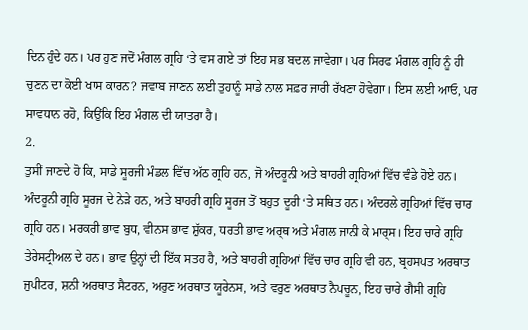ਦਿਨ ਹੁੰਦੇ ਹਨ। ਪਰ ਹੁਣ ਜਦੋਂ ਮੰਗਲ ਗ੍ਰਹਿ ‘ਤੇ ਵਸ ਗਏ ਤਾਂ ਇਹ ਸਭ ਬਦਲ ਜਾਵੇਗਾ। ਪਰ ਸਿਰਫ ਮੰਗਲ ਗ੍ਰਹਿ ਨੂੰ ਹੀ ਚੁਣਨ ਦਾ ਕੋਈ ਖਾਸ ਕਾਰਨ? ਜਵਾਬ ਜਾਣਨ ਲਈ ਤੁਹਾਨੂੰ ਸਾਡੇ ਨਾਲ ਸਫ਼ਰ ਜਾਰੀ ਰੱਖਣਾ ਹੋਵੇਗਾ। ਇਸ ਲਈ ਆਓ, ਪਰ ਸਾਵਧਾਨ ਰਹੋ, ਕਿਉਂਕਿ ਇਹ ਮੰਗਲ ਦੀ ਯਾਤਰਾ ਹੈ।
2.
ਤੁਸੀਂ ਜਾਣਦੇ ਹੋ ਕਿ, ਸਾਡੇ ਸੂਰਜੀ ਮੰਡਲ ਵਿੱਚ ਅੱਠ ਗ੍ਰਹਿ ਹਨ, ਜੋ ਅੰਦਰੂਨੀ ਅਤੇ ਬਾਹਰੀ ਗ੍ਰਹਿਆਂ ਵਿੱਚ ਵੰਡੇ ਹੋਏ ਹਨ। ਅੰਦਰੂਨੀ ਗ੍ਰਹਿ ਸੂਰਜ ਦੇ ਨੇੜੇ ਹਨ, ਅਤੇ ਬਾਹਰੀ ਗ੍ਰਹਿ ਸੂਰਜ ਤੋਂ ਬਹੁਤ ਦੂਰੀ ‘ਤੇ ਸਥਿਤ ਹਨ। ਅੰਦਰਲੇ ਗ੍ਰਹਿਆਂ ਵਿੱਚ ਚਾਰ ਗ੍ਰਹਿ ਹਨ। ਮਰਕਰੀ ਭਾਵ ਬੁਧ, ਵੀਨਸ ਭਾਵ ਸ਼ੁੱਕਰ, ਧਰਤੀ ਭਾਵ ਅਰ੍ਥ ਅਤੇ ਮੰਗਲ ਜਾਨੀ ਕੇ ਮਾਰ੍ਸ। ਇਹ ਚਾਰੇ ਗ੍ਰਹਿ ਤੇਰੇਸਟ੍ਰੀਅਲ ਦੇ ਹਨ। ਭਾਵ ਉਨ੍ਹਾਂ ਦੀ ਇੱਕ ਸਤਹ ਹੈ, ਅਤੇ ਬਾਹਰੀ ਗ੍ਰਹਿਆਂ ਵਿੱਚ ਚਾਰ ਗ੍ਰਹਿ ਵੀ ਹਨ, ਬ੍ਰਹਸਪਤ ਅਰਥਾਤ ਜੁਪੀਟਰ, ਸ਼ਨੀ ਅਰਥਾਤ ਸੈਟਰਨ, ਅਰੁਣ ਅਰਥਾਤ ਯੂਰੇਨਸ, ਅਤੇ ਵਰੁਣ ਅਰਥਾਤ ਨੈਪਚੂਨ, ਇਹ ਚਾਰੇ ਗੈਸੀ ਗ੍ਰਹਿ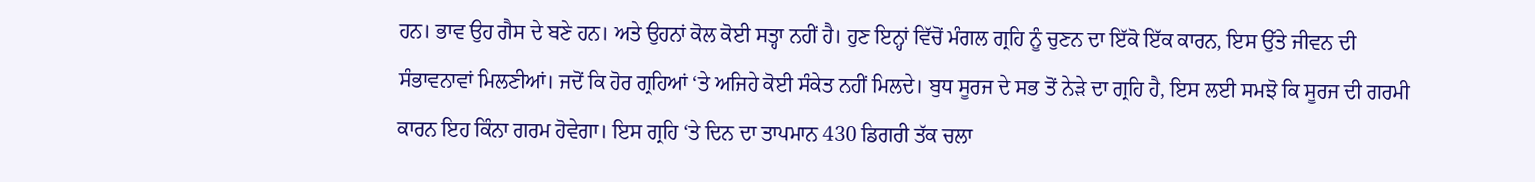ਹਨ। ਭਾਵ ਉਹ ਗੈਸ ਦੇ ਬਣੇ ਹਨ। ਅਤੇ ਉਹਨਾਂ ਕੋਲ ਕੋਈ ਸਤ੍ਹਾ ਨਹੀਂ ਹੈ। ਹੁਣ ਇਨ੍ਹਾਂ ਵਿੱਚੋਂ ਮੰਗਲ ਗ੍ਰਹਿ ਨੂੰ ਚੁਣਨ ਦਾ ਇੱਕੋ ਇੱਕ ਕਾਰਨ, ਇਸ ਉੱਤੇ ਜੀਵਨ ਦੀ ਸੰਭਾਵਨਾਵਾਂ ਮਿਲਣੀਆਂ। ਜਦੋਂ ਕਿ ਹੋਰ ਗ੍ਰਹਿਆਂ ‘ਤੇ ਅਜਿਹੇ ਕੋਈ ਸੰਕੇਤ ਨਹੀਂ ਮਿਲਦੇ। ਬੁਧ ਸੂਰਜ ਦੇ ਸਭ ਤੋਂ ਨੇੜੇ ਦਾ ਗ੍ਰਹਿ ਹੈ, ਇਸ ਲਈ ਸਮਝੋ ਕਿ ਸੂਰਜ ਦੀ ਗਰਮੀ ਕਾਰਨ ਇਹ ਕਿੰਨਾ ਗਰਮ ਹੋਵੇਗਾ। ਇਸ ਗ੍ਰਹਿ ‘ਤੇ ਦਿਨ ਦਾ ਤਾਪਮਾਨ 430 ਡਿਗਰੀ ਤੱਕ ਚਲਾ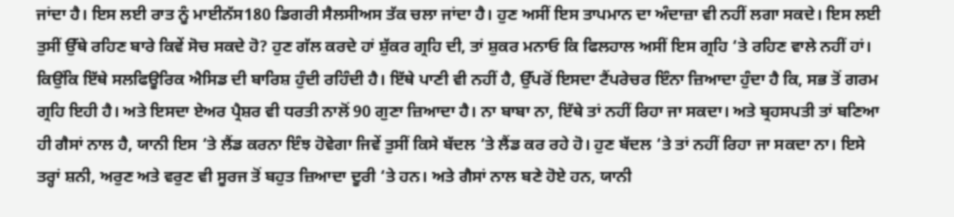ਜਾਂਦਾ ਹੈ। ਇਸ ਲਈ ਰਾਤ ਨੂੰ ਮਾਈਨੱਸ180 ਡਿਗਰੀ ਸੈਲਸੀਅਸ ਤੱਕ ਚਲਾ ਜਾਂਦਾ ਹੈ। ਹੁਣ ਅਸੀਂ ਇਸ ਤਾਪਮਾਨ ਦਾ ਅੰਦਾਜ਼ਾ ਵੀ ਨਹੀਂ ਲਗਾ ਸਕਦੇ। ਇਸ ਲਈ ਤੁਸੀਂ ਉੱਥੇ ਰਹਿਣ ਬਾਰੇ ਕਿਵੇਂ ਸੋਚ ਸਕਦੇ ਹੋ? ਹੁਣ ਗੱਲ ਕਰਦੇ ਹਾਂ ਸ਼ੁੱਕਰ ਗ੍ਰਹਿ ਦੀ, ਤਾਂ ਸ਼ੁਕਰ ਮਨਾਓ ਕਿ ਫਿਲਹਾਲ ਅਸੀਂ ਇਸ ਗ੍ਰਹਿ ‘ਤੇ ਰਹਿਣ ਵਾਲੇ ਨਹੀਂ ਹਾਂ। ਕਿਉਂਕਿ ਇੱਥੇ ਸਲਫਿਊਰਿਕ ਐਸਿਡ ਦੀ ਬਾਰਿਸ਼ ਹੁੰਦੀ ਰਹਿੰਦੀ ਹੈ। ਇੱਥੇ ਪਾਣੀ ਵੀ ਨਹੀਂ ਹੈ, ਉੱਪਰੋਂ ਇਸਦਾ ਟੈਂਪਰੇਚਰ ਇੰਨਾ ਜ਼ਿਆਦਾ ਹੁੰਦਾ ਹੈ ਕਿ, ਸਭ ਤੋਂ ਗਰਮ ਗ੍ਰਹਿ ਇਹੀ ਹੈ। ਅਤੇ ਇਸਦਾ ਏਅਰ ਪ੍ਰੈਸ਼ਰ ਵੀ ਧਰਤੀ ਨਾਲੋਂ 90 ਗੁਣਾ ਜ਼ਿਆਦਾ ਹੈ। ਨਾ ਬਾਬਾ ਨਾ, ਇੱਥੇ ਤਾਂ ਨਹੀਂ ਰਿਹਾ ਜਾ ਸਕਦਾ। ਅਤੇ ਬ੍ਰਹਸਪਤੀ ਤਾਂ ਬਣਿਆ ਹੀ ਗੈਸਾਂ ਨਾਲ ਹੈ, ਯਾਨੀ ਇਸ ‘ਤੇ ਲੈਂਡ ਕਰਨਾ ਇੰਝ ਹੋਵੇਗਾ ਜਿਵੇਂ ਤੁਸੀਂ ਕਿਸੇ ਬੱਦਲ ‘ਤੇ ਲੈਂਡ ਕਰ ਰਹੇ ਹੋ। ਹੁਣ ਬੱਦਲ ‘ਤੇ ਤਾਂ ਨਹੀਂ ਰਿਹਾ ਜਾ ਸਕਦਾ ਨਾ। ਇਸੇ ਤਰ੍ਹਾਂ ਸ਼ਨੀ, ਅਰੁਣ ਅਤੇ ਵਰੁਣ ਵੀ ਸੂਰਜ ਤੋਂ ਬਹੁਤ ਜ਼ਿਆਦਾ ਦੂਰੀ ‘ਤੇ ਹਨ। ਅਤੇ ਗੈਸਾਂ ਨਾਲ ਬਣੇ ਹੋਏ ਹਨ, ਯਾਨੀ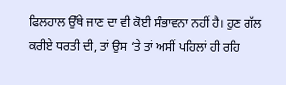ਫਿਲਹਾਲ ਉੱਥੇ ਜਾਣ ਦਾ ਵੀ ਕੋਈ ਸੰਭਾਵਨਾ ਨਹੀਂ ਹੈ। ਹੁਣ ਗੱਲ ਕਰੀਏ ਧਰਤੀ ਦੀ, ਤਾਂ ਉਸ ‘ਤੇ ਤਾਂ ਅਸੀਂ ਪਹਿਲਾਂ ਹੀ ਰਹਿ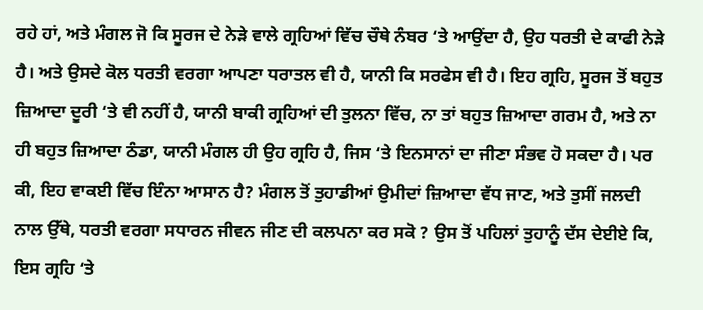ਰਹੇ ਹਾਂ, ਅਤੇ ਮੰਗਲ ਜੋ ਕਿ ਸੂਰਜ ਦੇ ਨੇੜੇ ਵਾਲੇ ਗ੍ਰਹਿਆਂ ਵਿੱਚ ਚੌਥੇ ਨੰਬਰ ‘ਤੇ ਆਉਂਦਾ ਹੈ, ਉਹ ਧਰਤੀ ਦੇ ਕਾਫੀ ਨੇੜੇ ਹੈ। ਅਤੇ ਉਸਦੇ ਕੋਲ ਧਰਤੀ ਵਰਗਾ ਆਪਣਾ ਧਰਾਤਲ ਵੀ ਹੈ, ਯਾਨੀ ਕਿ ਸਰਫੇਸ ਵੀ ਹੈ। ਇਹ ਗ੍ਰਹਿ, ਸੂਰਜ ਤੋਂ ਬਹੁਤ ਜ਼ਿਆਦਾ ਦੂਰੀ ‘ਤੇ ਵੀ ਨਹੀਂ ਹੈ, ਯਾਨੀ ਬਾਕੀ ਗ੍ਰਹਿਆਂ ਦੀ ਤੁਲਨਾ ਵਿੱਚ, ਨਾ ਤਾਂ ਬਹੁਤ ਜ਼ਿਆਦਾ ਗਰਮ ਹੈ, ਅਤੇ ਨਾ ਹੀ ਬਹੁਤ ਜ਼ਿਆਦਾ ਠੰਡਾ, ਯਾਨੀ ਮੰਗਲ ਹੀ ਉਹ ਗ੍ਰਹਿ ਹੈ, ਜਿਸ ‘ਤੇ ਇਨਸਾਨਾਂ ਦਾ ਜੀਣਾ ਸੰਭਵ ਹੋ ਸਕਦਾ ਹੈ। ਪਰ ਕੀ, ਇਹ ਵਾਕਈ ਵਿੱਚ ਇੰਨਾ ਆਸਾਨ ਹੈ? ਮੰਗਲ ਤੋਂ ਤੁਹਾਡੀਆਂ ਉਮੀਦਾਂ ਜ਼ਿਆਦਾ ਵੱਧ ਜਾਣ, ਅਤੇ ਤੁਸੀਂ ਜਲਦੀ ਨਾਲ ਉੱਥੇ, ਧਰਤੀ ਵਰਗਾ ਸਧਾਰਨ ਜੀਵਨ ਜੀਣ ਦੀ ਕਲਪਨਾ ਕਰ ਸਕੋ ? ਉਸ ਤੋਂ ਪਹਿਲਾਂ ਤੁਹਾਨੂੰ ਦੱਸ ਦੇਈਏ ਕਿ, ਇਸ ਗ੍ਰਹਿ ‘ਤੇ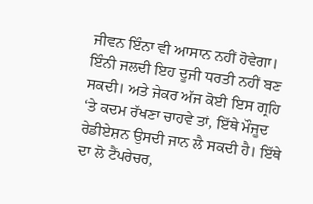ਜੀਵਨ ਇੰਨਾ ਵੀ ਆਸਾਨ ਨਹੀਂ ਹੋਵੇਗਾ। ਇੰਨੀ ਜਲਦੀ ਇਹ ਦੂਜੀ ਧਰਤੀ ਨਹੀਂ ਬਣ ਸਕਦੀ। ਅਤੇ ਜੇਕਰ ਅੱਜ ਕੋਈ ਇਸ ਗ੍ਰਹਿ ‘ਤੇ ਕਦਮ ਰੱਖਣਾ ਚਾਹਵੇ ਤਾਂ, ਇੱਥੇ ਮੌਜੂਦ ਰੇਡੀਏਸ਼ਨ ਉਸਦੀ ਜਾਨ ਲੈ ਸਕਦੀ ਹੈ। ਇੱਥੇ ਦਾ ਲੋ ਟੈਂਪਰੇਚਰ,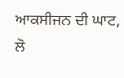ਆਕਸੀਜਨ ਦੀ ਘਾਟ, ਲੋ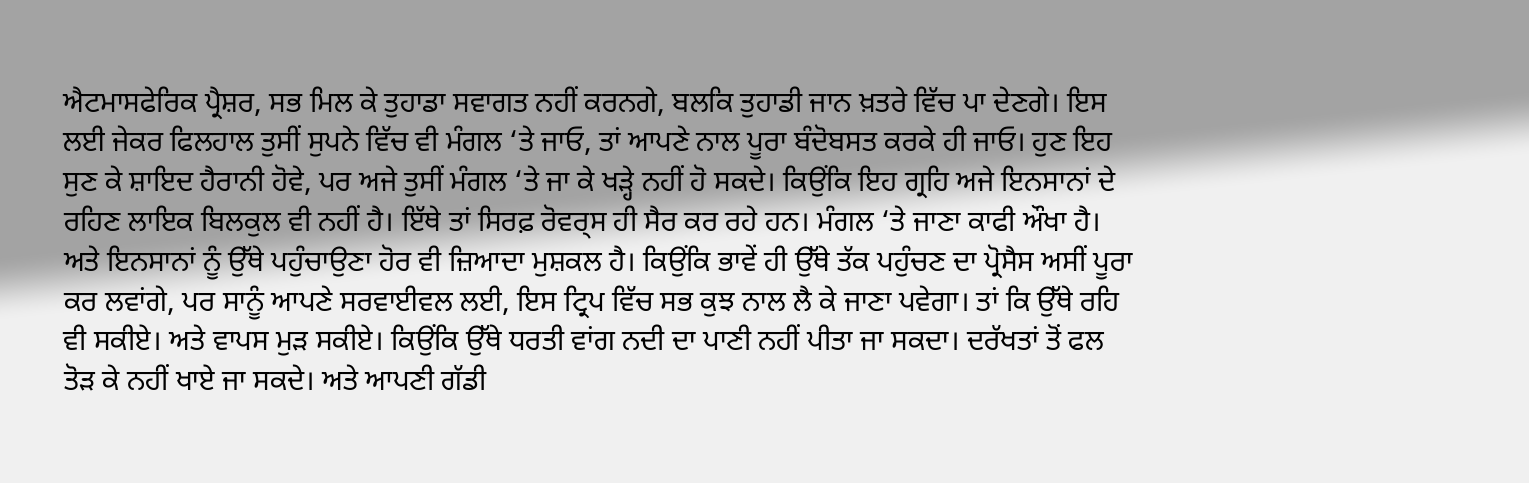ਐਟਮਾਸਫੇਰਿਕ ਪ੍ਰੈਸ਼ਰ, ਸਭ ਮਿਲ ਕੇ ਤੁਹਾਡਾ ਸਵਾਗਤ ਨਹੀਂ ਕਰਨਗੇ, ਬਲਕਿ ਤੁਹਾਡੀ ਜਾਨ ਖ਼ਤਰੇ ਵਿੱਚ ਪਾ ਦੇਣਗੇ। ਇਸ ਲਈ ਜੇਕਰ ਫਿਲਹਾਲ ਤੁਸੀਂ ਸੁਪਨੇ ਵਿੱਚ ਵੀ ਮੰਗਲ ‘ਤੇ ਜਾਓ, ਤਾਂ ਆਪਣੇ ਨਾਲ ਪੂਰਾ ਬੰਦੋਬਸਤ ਕਰਕੇ ਹੀ ਜਾਓ। ਹੁਣ ਇਹ ਸੁਣ ਕੇ ਸ਼ਾਇਦ ਹੈਰਾਨੀ ਹੋਵੇ, ਪਰ ਅਜੇ ਤੁਸੀਂ ਮੰਗਲ ‘ਤੇ ਜਾ ਕੇ ਖੜ੍ਹੇ ਨਹੀਂ ਹੋ ਸਕਦੇ। ਕਿਉਂਕਿ ਇਹ ਗ੍ਰਹਿ ਅਜੇ ਇਨਸਾਨਾਂ ਦੇ ਰਹਿਣ ਲਾਇਕ ਬਿਲਕੁਲ ਵੀ ਨਹੀਂ ਹੈ। ਇੱਥੇ ਤਾਂ ਸਿਰਫ਼ ਰੋਵਰ੍ਸ ਹੀ ਸੈਰ ਕਰ ਰਹੇ ਹਨ। ਮੰਗਲ ‘ਤੇ ਜਾਣਾ ਕਾਫੀ ਔਖਾ ਹੈ। ਅਤੇ ਇਨਸਾਨਾਂ ਨੂੰ ਉੱਥੇ ਪਹੁੰਚਾਉਣਾ ਹੋਰ ਵੀ ਜ਼ਿਆਦਾ ਮੁਸ਼ਕਲ ਹੈ। ਕਿਉਂਕਿ ਭਾਵੇਂ ਹੀ ਉੱਥੇ ਤੱਕ ਪਹੁੰਚਣ ਦਾ ਪ੍ਰੋਸੈਸ ਅਸੀਂ ਪੂਰਾ ਕਰ ਲਵਾਂਗੇ, ਪਰ ਸਾਨੂੰ ਆਪਣੇ ਸਰਵਾਈਵਲ ਲਈ, ਇਸ ਟ੍ਰਿਪ ਵਿੱਚ ਸਭ ਕੁਝ ਨਾਲ ਲੈ ਕੇ ਜਾਣਾ ਪਵੇਗਾ। ਤਾਂ ਕਿ ਉੱਥੇ ਰਹਿ ਵੀ ਸਕੀਏ। ਅਤੇ ਵਾਪਸ ਮੁੜ ਸਕੀਏ। ਕਿਉਂਕਿ ਉੱਥੇ ਧਰਤੀ ਵਾਂਗ ਨਦੀ ਦਾ ਪਾਣੀ ਨਹੀਂ ਪੀਤਾ ਜਾ ਸਕਦਾ। ਦਰੱਖਤਾਂ ਤੋਂ ਫਲ ਤੋੜ ਕੇ ਨਹੀਂ ਖਾਏ ਜਾ ਸਕਦੇ। ਅਤੇ ਆਪਣੀ ਗੱਡੀ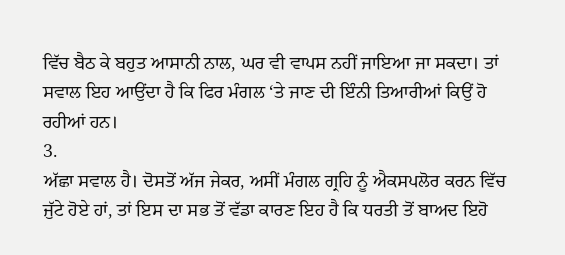ਵਿੱਚ ਬੈਠ ਕੇ ਬਹੁਤ ਆਸਾਨੀ ਨਾਲ, ਘਰ ਵੀ ਵਾਪਸ ਨਹੀਂ ਜਾਇਆ ਜਾ ਸਕਦਾ। ਤਾਂ ਸਵਾਲ ਇਹ ਆਉਂਦਾ ਹੈ ਕਿ ਫਿਰ ਮੰਗਲ ‘ਤੇ ਜਾਣ ਦੀ ਇੰਨੀ ਤਿਆਰੀਆਂ ਕਿਉਂ ਹੋ ਰਹੀਆਂ ਹਨ।
3.
ਅੱਛਾ ਸਵਾਲ ਹੈ। ਦੋਸਤੋਂ ਅੱਜ ਜੇਕਰ, ਅਸੀਂ ਮੰਗਲ ਗ੍ਰਹਿ ਨੂੰ ਐਕਸਪਲੋਰ ਕਰਨ ਵਿੱਚ ਜੁੱਟੇ ਹੋਏ ਹਾਂ, ਤਾਂ ਇਸ ਦਾ ਸਭ ਤੋਂ ਵੱਡਾ ਕਾਰਣ ਇਹ ਹੈ ਕਿ ਧਰਤੀ ਤੋਂ ਬਾਅਦ ਇਹੋ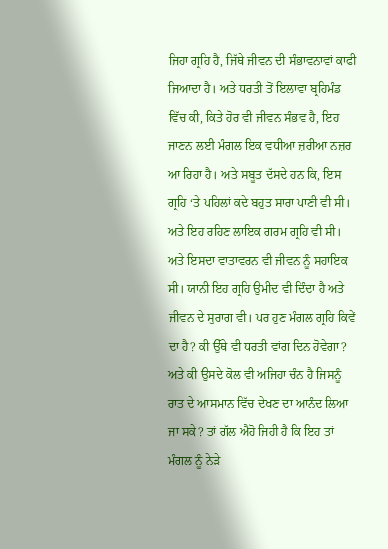ਜਿਹਾ ਗ੍ਰਹਿ ਹੈ, ਜਿੱਥੇ ਜੀਵਨ ਦੀ ਸੰਭਾਵਨਾਵਾਂ ਕਾਫੀ ਜਿਆਦਾ ਹੈ। ਅਤੇ ਧਰਤੀ ਤੋਂ ਇਲਾਵਾ ਬ੍ਰਹਿਮੰਡ ਵਿੱਚ ਕੀ, ਕਿਤੇ ਹੋਰ ਵੀ ਜੀਵਨ ਸੰਭਵ ਹੈ, ਇਹ ਜਾਣਨ ਲਈ ਮੰਗਲ ਇਕ ਵਧੀਆ ਜ਼ਰੀਆ ਨਜ਼ਰ ਆ ਰਿਹਾ ਹੈ। ਅਤੇ ਸਬੂਤ ਦੱਸਦੇ ਹਨ ਕਿ, ਇਸ ਗ੍ਰਹਿ ‘ਤੇ ਪਹਿਲਾਂ ਕਦੇ ਬਹੁਤ ਸਾਰਾ ਪਾਣੀ ਵੀ ਸੀ। ਅਤੇ ਇਹ ਰਹਿਣ ਲਾਇਕ ਗਰਮ ਗ੍ਰਹਿ ਵੀ ਸੀ। ਅਤੇ ਇਸਦਾ ਵਾਤਾਵਰਨ ਵੀ ਜੀਵਨ ਨੂੰ ਸਹਾਇਕ ਸੀ। ਯਾਨੀ ਇਹ ਗ੍ਰਹਿ ਉਮੀਦ ਵੀ ਦਿੰਦਾ ਹੈ ਅਤੇ ਜੀਵਨ ਦੇ ਸੁਰਾਗ ਵੀ। ਪਰ ਹੁਣ ਮੰਗਲ ਗ੍ਰਹਿ ਕਿਵੇਂ ਦਾ ਹੈ? ਕੀ ਉੱਥੇ ਵੀ ਧਰਤੀ ਵਾਂਗ ਦਿਨ ਹੋਵੇਗਾ? ਅਤੇ ਕੀ ਉਸਦੇ ਕੋਲ ਵੀ ਅਜਿਹਾ ਚੰਨ ਹੈ ਜਿਸਨੂੰ ਰਾਤ ਦੇ ਆਸਮਾਨ ਵਿੱਚ ਦੇਖਣ ਦਾ ਆਨੰਦ ਲਿਆ ਜਾ ਸਕੇ? ਤਾਂ ਗੱਲ ਐਹੋ ਜਿਹੀ ਹੈ ਕਿ ਇਹ ਤਾਂ ਮੰਗਲ ਨੂੰ ਨੇੜੇ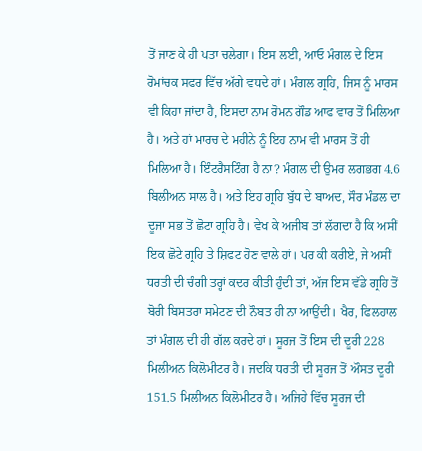ਤੋਂ ਜਾਣ ਕੇ ਹੀ ਪਤਾ ਚਲੇਗਾ। ਇਸ ਲਈ, ਆਓ ਮੰਗਲ ਦੇ ਇਸ ਰੋਮਾਂਚਕ ਸਫਰ ਵਿੱਚ ਅੱਗੇ ਵਧਦੇ ਹਾਂ। ਮੰਗਲ ਗ੍ਰਹਿ, ਜਿਸ ਨੂੰ ਮਾਰਸ ਵੀ ਕਿਹਾ ਜਾਂਦਾ ਹੈ, ਇਸਦਾ ਨਾਮ ਰੋਮਨ ਗੌਡ ਆਫ ਵਾਰ ਤੋਂ ਮਿਲਿਆ ਹੈ। ਅਤੇ ਹਾਂ ਮਾਰਚ ਦੇ ਮਹੀਨੇ ਨੂੰ ਇਹ ਨਾਮ ਵੀ ਮਾਰਸ ਤੋਂ ਹੀ ਮਿਲਿਆ ਹੈ। ਇੰਟਰੈਸਟਿੰਗ ਹੈ ਨਾ? ਮੰਗਲ ਦੀ ਉਮਰ ਲਗਭਗ 4.6 ਬਿਲੀਅਨ ਸਾਲ ਹੈ। ਅਤੇ ਇਹ ਗ੍ਰਹਿ ਬੁੱਧ ਦੇ ਬਾਅਦ, ਸੌਰ ਮੰਡਲ ਦਾ ਦੂਜਾ ਸਭ ਤੋਂ ਛੋਟਾ ਗ੍ਰਹਿ ਹੈ। ਵੇਖ ਕੇ ਅਜੀਬ ਤਾਂ ਲੱਗਦਾ ਹੈ ਕਿ ਅਸੀਂ ਇਕ ਛੋਟੇ ਗ੍ਰਹਿ ਤੇ ਸ਼ਿਫਟ ਹੋਣ ਵਾਲੇ ਹਾਂ। ਪਰ ਕੀ ਕਰੀਏ, ਜੇ ਅਸੀਂ ਧਰਤੀ ਦੀ ਚੰਗੀ ਤਰ੍ਹਾਂ ਕਦਰ ਕੀਤੀ ਹੁੰਦੀ ਤਾਂ, ਅੱਜ ਇਸ ਵੱਡੇ ਗ੍ਰਹਿ ਤੋਂ ਬੋਰੀ ਬਿਸਤਰਾ ਸਮੇਟਣ ਦੀ ਨੌਬਤ ਹੀ ਨਾ ਆਉਂਦੀ। ਖੈਰ, ਫਿਲਹਾਲ ਤਾਂ ਮੰਗਲ ਦੀ ਹੀ ਗੱਲ ਕਰਦੇ ਹਾਂ। ਸੂਰਜ ਤੋਂ ਇਸ ਦੀ ਦੂਰੀ 228 ਮਿਲੀਅਨ ਕਿਲੋਮੀਟਰ ਹੈ। ਜਦਕਿ ਧਰਤੀ ਦੀ ਸੂਰਜ ਤੋਂ ਔਸਤ ਦੂਰੀ 151.5 ਮਿਲੀਅਨ ਕਿਲੋਮੀਟਰ ਹੈ। ਅਜਿਹੇ ਵਿੱਚ ਸੂਰਜ ਦੀ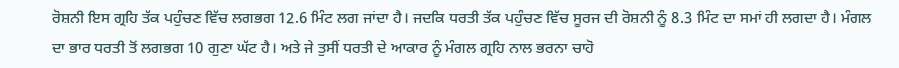ਰੋਸ਼ਨੀ ਇਸ ਗ੍ਰਹਿ ਤੱਕ ਪਹੁੰਚਣ ਵਿੱਚ ਲਗਭਗ 12.6 ਮਿੰਟ ਲਗ ਜਾਂਦਾ ਹੈ। ਜਦਕਿ ਧਰਤੀ ਤੱਕ ਪਹੁੰਚਣ ਵਿੱਚ ਸੂਰਜ ਦੀ ਰੋਸ਼ਨੀ ਨੂੰ 8.3 ਮਿੰਟ ਦਾ ਸਮਾਂ ਹੀ ਲਗਦਾ ਹੈ। ਮੰਗਲ ਦਾ ਭਾਰ ਧਰਤੀ ਤੋਂ ਲਗਭਗ 10 ਗੁਣਾ ਘੱਟ ਹੈ। ਅਤੇ ਜੇ ਤੁਸੀਂ ਧਰਤੀ ਦੇ ਆਕਾਰ ਨੂੰ ਮੰਗਲ ਗ੍ਰਹਿ ਨਾਲ ਭਰਨਾ ਚਾਹੋ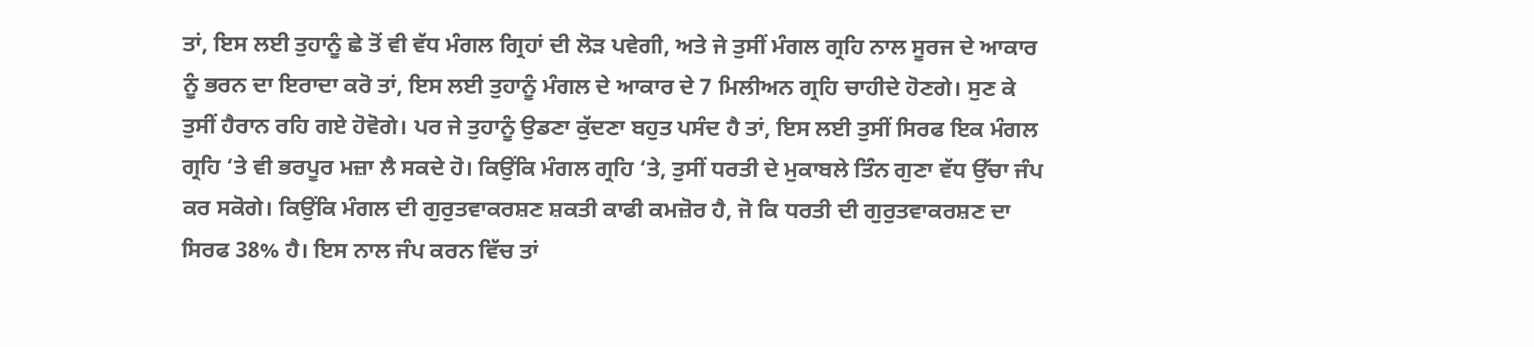ਤਾਂ, ਇਸ ਲਈ ਤੁਹਾਨੂੰ ਛੇ ਤੋਂ ਵੀ ਵੱਧ ਮੰਗਲ ਗ੍ਰਿਹਾਂ ਦੀ ਲੋੜ ਪਵੇਗੀ, ਅਤੇ ਜੇ ਤੁਸੀਂ ਮੰਗਲ ਗ੍ਰਹਿ ਨਾਲ ਸੂਰਜ ਦੇ ਆਕਾਰ ਨੂੰ ਭਰਨ ਦਾ ਇਰਾਦਾ ਕਰੋ ਤਾਂ, ਇਸ ਲਈ ਤੁਹਾਨੂੰ ਮੰਗਲ ਦੇ ਆਕਾਰ ਦੇ 7 ਮਿਲੀਅਨ ਗ੍ਰਹਿ ਚਾਹੀਦੇ ਹੋਣਗੇ। ਸੁਣ ਕੇ ਤੁਸੀਂ ਹੈਰਾਨ ਰਹਿ ਗਏ ਹੋਵੋਗੇ। ਪਰ ਜੇ ਤੁਹਾਨੂੰ ਉਡਣਾ ਕੁੱਦਣਾ ਬਹੁਤ ਪਸੰਦ ਹੈ ਤਾਂ, ਇਸ ਲਈ ਤੁਸੀਂ ਸਿਰਫ ਇਕ ਮੰਗਲ ਗ੍ਰਹਿ ‘ਤੇ ਵੀ ਭਰਪੂਰ ਮਜ਼ਾ ਲੈ ਸਕਦੇ ਹੋ। ਕਿਉਂਕਿ ਮੰਗਲ ਗ੍ਰਹਿ ‘ਤੇ, ਤੁਸੀਂ ਧਰਤੀ ਦੇ ਮੁਕਾਬਲੇ ਤਿੰਨ ਗੁਣਾ ਵੱਧ ਉੱਚਾ ਜੰਪ ਕਰ ਸਕੋਗੇ। ਕਿਉਂਕਿ ਮੰਗਲ ਦੀ ਗੁਰੁਤਵਾਕਰਸ਼ਣ ਸ਼ਕਤੀ ਕਾਫੀ ਕਮਜ਼ੋਰ ਹੈ, ਜੋ ਕਿ ਧਰਤੀ ਦੀ ਗੁਰੁਤਵਾਕਰਸ਼ਣ ਦਾ ਸਿਰਫ 38% ਹੈ। ਇਸ ਨਾਲ ਜੰਪ ਕਰਨ ਵਿੱਚ ਤਾਂ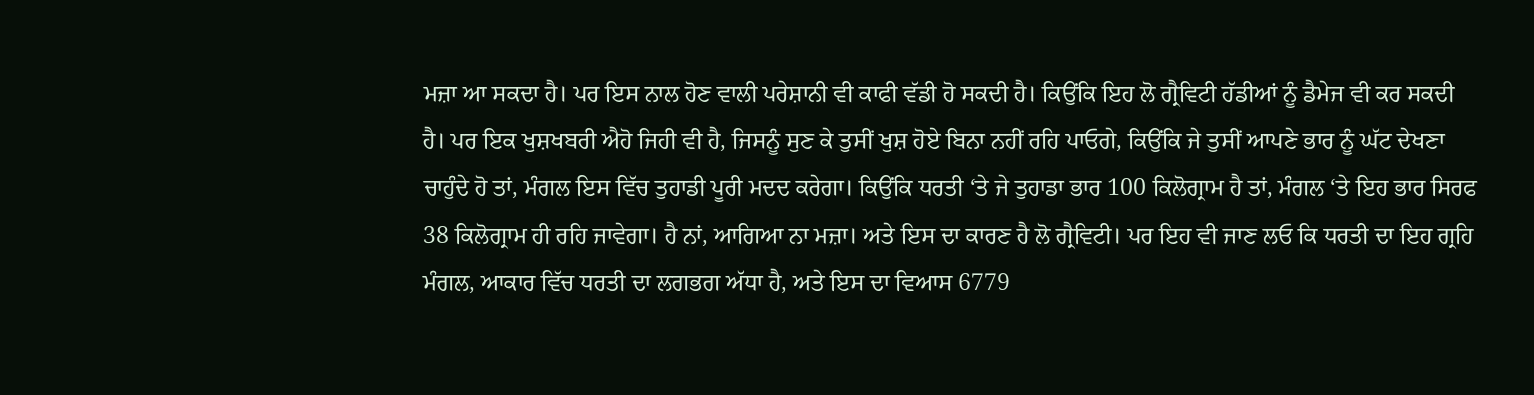ਮਜ਼ਾ ਆ ਸਕਦਾ ਹੈ। ਪਰ ਇਸ ਨਾਲ ਹੋਣ ਵਾਲੀ ਪਰੇਸ਼ਾਨੀ ਵੀ ਕਾਫੀ ਵੱਡੀ ਹੋ ਸਕਦੀ ਹੈ। ਕਿਉਂਕਿ ਇਹ ਲੋ ਗ੍ਰੈਵਿਟੀ ਹੱਡੀਆਂ ਨੂੰ ਡੈਮੇਜ ਵੀ ਕਰ ਸਕਦੀ ਹੈ। ਪਰ ਇਕ ਖੁਸ਼ਖਬਰੀ ਐਹੋ ਜਿਹੀ ਵੀ ਹੈ, ਜਿਸਨੂੰ ਸੁਣ ਕੇ ਤੁਸੀਂ ਖੁਸ਼ ਹੋਏ ਬਿਨਾ ਨਹੀਂ ਰਹਿ ਪਾਓਗੇ, ਕਿਉਂਕਿ ਜੇ ਤੁਸੀਂ ਆਪਣੇ ਭਾਰ ਨੂੰ ਘੱਟ ਦੇਖਣਾ ਚਾਹੁੰਦੇ ਹੋ ਤਾਂ, ਮੰਗਲ ਇਸ ਵਿੱਚ ਤੁਹਾਡੀ ਪੂਰੀ ਮਦਦ ਕਰੇਗਾ। ਕਿਉਂਕਿ ਧਰਤੀ ‘ਤੇ ਜੇ ਤੁਹਾਡਾ ਭਾਰ 100 ਕਿਲੋਗ੍ਰਾਮ ਹੈ ਤਾਂ, ਮੰਗਲ ‘ਤੇ ਇਹ ਭਾਰ ਸਿਰਫ 38 ਕਿਲੋਗ੍ਰਾਮ ਹੀ ਰਹਿ ਜਾਵੇਗਾ। ਹੈ ਨਾਂ, ਆਗਿਆ ਨਾ ਮਜ਼ਾ। ਅਤੇ ਇਸ ਦਾ ਕਾਰਣ ਹੈ ਲੋ ਗ੍ਰੈਵਿਟੀ। ਪਰ ਇਹ ਵੀ ਜਾਣ ਲਓ ਕਿ ਧਰਤੀ ਦਾ ਇਹ ਗ੍ਰਹਿ ਮੰਗਲ, ਆਕਾਰ ਵਿੱਚ ਧਰਤੀ ਦਾ ਲਗਭਗ ਅੱਧਾ ਹੈ, ਅਤੇ ਇਸ ਦਾ ਵਿਆਸ 6779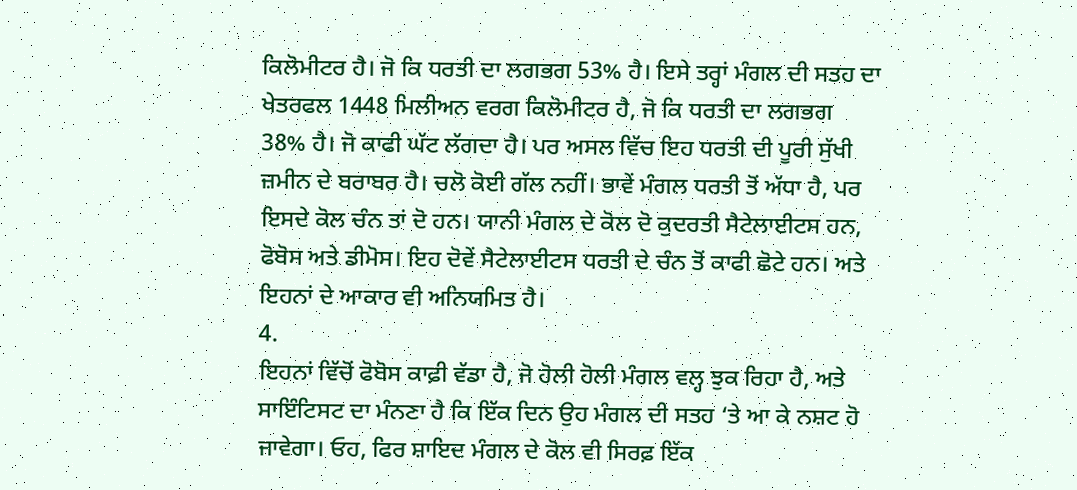ਕਿਲੋਮੀਟਰ ਹੈ। ਜੋ ਕਿ ਧਰਤੀ ਦਾ ਲਗਭਗ 53% ਹੈ। ਇਸੇ ਤਰ੍ਹਾਂ ਮੰਗਲ ਦੀ ਸਤਹ ਦਾ ਖੇਤਰਫਲ 1448 ਮਿਲੀਅਨ ਵਰਗ ਕਿਲੋਮੀਟਰ ਹੈ, ਜੋ ਕਿ ਧਰਤੀ ਦਾ ਲਗਭਗ 38% ਹੈ। ਜੋ ਕਾਫੀ ਘੱਟ ਲੱਗਦਾ ਹੈ। ਪਰ ਅਸਲ ਵਿੱਚ ਇਹ ਧਰਤੀ ਦੀ ਪੂਰੀ ਸੁੱਖੀ ਜ਼ਮੀਨ ਦੇ ਬਰਾਬਰ ਹੈ। ਚਲੋ ਕੋਈ ਗੱਲ ਨਹੀਂ। ਭਾਵੇਂ ਮੰਗਲ ਧਰਤੀ ਤੋਂ ਅੱਧਾ ਹੈ, ਪਰ ਇਸਦੇ ਕੋਲ ਚੰਨ ਤਾਂ ਦੋ ਹਨ। ਯਾਨੀ ਮੰਗਲ ਦੇ ਕੋਲ ਦੋ ਕੁਦਰਤੀ ਸੈਟੇਲਾਈਟਸ ਹਨ, ਫੋਬੋਸ ਅਤੇ ਡੀਮੋਸ। ਇਹ ਦੋਵੇਂ ਸੈਟੇਲਾਈਟਸ ਧਰਤੀ ਦੇ ਚੰਨ ਤੋਂ ਕਾਫੀ ਛੋਟੇ ਹਨ। ਅਤੇ ਇਹਨਾਂ ਦੇ ਆਕਾਰ ਵੀ ਅਨਿਯਮਿਤ ਹੈ।
4.
ਇਹਨਾਂ ਵਿੱਚੋਂ ਫੋਬੋਸ ਕਾਫ਼ੀ ਵੱਡਾ ਹੈ, ਜੋ ਹੋਲੀ ਹੋਲੀ ਮੰਗਲ ਵਲ੍ਹ ਝੁਕ ਰਿਹਾ ਹੈ, ਅਤੇ ਸਾਇੰਟਿਸਟ ਦਾ ਮੰਨਣਾ ਹੈ ਕਿ ਇੱਕ ਦਿਨ ਉਹ ਮੰਗਲ ਦੀ ਸਤਹ ‘ਤੇ ਆ ਕੇ ਨਸ਼ਟ ਹੋ ਜਾਵੇਗਾ। ਓਹ, ਫਿਰ ਸ਼ਾਇਦ ਮੰਗਲ ਦੇ ਕੋਲ ਵੀ ਸਿਰਫ਼ ਇੱਕ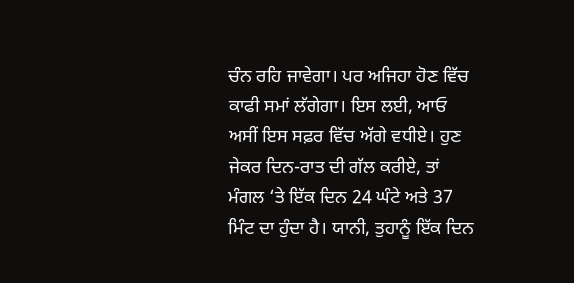ਚੰਨ ਰਹਿ ਜਾਵੇਗਾ। ਪਰ ਅਜਿਹਾ ਹੋਣ ਵਿੱਚ ਕਾਫੀ ਸਮਾਂ ਲੱਗੇਗਾ। ਇਸ ਲਈ, ਆਓ ਅਸੀਂ ਇਸ ਸਫ਼ਰ ਵਿੱਚ ਅੱਗੇ ਵਧੀਏ। ਹੁਣ ਜੇਕਰ ਦਿਨ-ਰਾਤ ਦੀ ਗੱਲ ਕਰੀਏ, ਤਾਂ ਮੰਗਲ ‘ਤੇ ਇੱਕ ਦਿਨ 24 ਘੰਟੇ ਅਤੇ 37 ਮਿੰਟ ਦਾ ਹੁੰਦਾ ਹੈ। ਯਾਨੀ, ਤੁਹਾਨੂੰ ਇੱਕ ਦਿਨ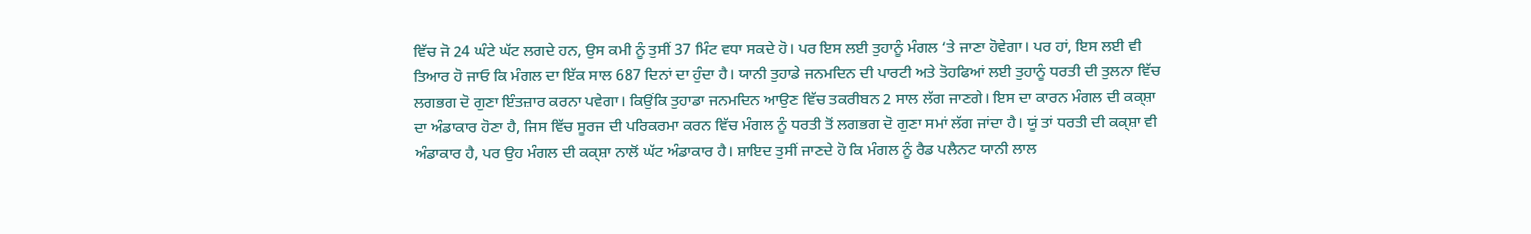ਵਿੱਚ ਜੋ 24 ਘੰਟੇ ਘੱਟ ਲਗਦੇ ਹਨ, ਉਸ ਕਮੀ ਨੂੰ ਤੁਸੀਂ 37 ਮਿੰਟ ਵਧਾ ਸਕਦੇ ਹੋ। ਪਰ ਇਸ ਲਈ ਤੁਹਾਨੂੰ ਮੰਗਲ ‘ਤੇ ਜਾਣਾ ਹੋਵੇਗਾ। ਪਰ ਹਾਂ, ਇਸ ਲਈ ਵੀ ਤਿਆਰ ਹੋ ਜਾਓ ਕਿ ਮੰਗਲ ਦਾ ਇੱਕ ਸਾਲ 687 ਦਿਨਾਂ ਦਾ ਹੁੰਦਾ ਹੈ। ਯਾਨੀ ਤੁਹਾਡੇ ਜਨਮਦਿਨ ਦੀ ਪਾਰਟੀ ਅਤੇ ਤੋਹਫਿਆਂ ਲਈ ਤੁਹਾਨੂੰ ਧਰਤੀ ਦੀ ਤੁਲਨਾ ਵਿੱਚ ਲਗਭਗ ਦੋ ਗੁਣਾ ਇੰਤਜ਼ਾਰ ਕਰਨਾ ਪਵੇਗਾ। ਕਿਉਂਕਿ ਤੁਹਾਡਾ ਜਨਮਦਿਨ ਆਉਣ ਵਿੱਚ ਤਕਰੀਬਨ 2 ਸਾਲ ਲੱਗ ਜਾਣਗੇ। ਇਸ ਦਾ ਕਾਰਨ ਮੰਗਲ ਦੀ ਕਕ੍ਸ਼ਾ ਦਾ ਅੰਡਾਕਾਰ ਹੋਣਾ ਹੈ, ਜਿਸ ਵਿੱਚ ਸੂਰਜ ਦੀ ਪਰਿਕਰਮਾ ਕਰਨ ਵਿੱਚ ਮੰਗਲ ਨੂੰ ਧਰਤੀ ਤੋਂ ਲਗਭਗ ਦੋ ਗੁਣਾ ਸਮਾਂ ਲੱਗ ਜਾਂਦਾ ਹੈ। ਯੂਂ ਤਾਂ ਧਰਤੀ ਦੀ ਕਕ੍ਸ਼ਾ ਵੀ ਅੰਡਾਕਾਰ ਹੈ, ਪਰ ਉਹ ਮੰਗਲ ਦੀ ਕਕ੍ਸ਼ਾ ਨਾਲੋਂ ਘੱਟ ਅੰਡਾਕਾਰ ਹੈ। ਸ਼ਾਇਦ ਤੁਸੀਂ ਜਾਣਦੇ ਹੋ ਕਿ ਮੰਗਲ ਨੂੰ ਰੈਡ ਪਲੈਨਟ ਯਾਨੀ ਲਾਲ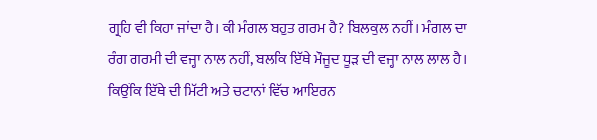ਗ੍ਰਹਿ ਵੀ ਕਿਹਾ ਜਾਂਦਾ ਹੈ। ਕੀ ਮੰਗਲ ਬਹੁਤ ਗਰਮ ਹੈ? ਬਿਲਕੁਲ ਨਹੀਂ। ਮੰਗਲ ਦਾ ਰੰਗ ਗਰਮੀ ਦੀ ਵਜ੍ਹਾ ਨਾਲ ਨਹੀਂ, ਬਲਕਿ ਇੱਥੇ ਮੌਜੂਦ ਧੂੜ ਦੀ ਵਜ੍ਹਾ ਨਾਲ ਲਾਲ ਹੈ। ਕਿਉਂਕਿ ਇੱਥੇ ਦੀ ਮਿੱਟੀ ਅਤੇ ਚਟਾਨਾਂ ਵਿੱਚ ਆਇਰਨ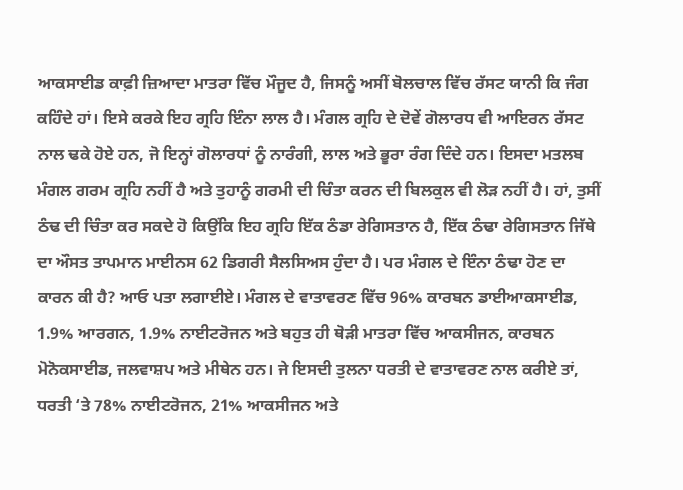ਆਕਸਾਈਡ ਕਾਫ਼ੀ ਜ਼ਿਆਦਾ ਮਾਤਰਾ ਵਿੱਚ ਮੌਜੂਦ ਹੈ, ਜਿਸਨੂੰ ਅਸੀਂ ਬੋਲਚਾਲ ਵਿੱਚ ਰੱਸਟ ਯਾਨੀ ਕਿ ਜੰਗ ਕਹਿੰਦੇ ਹਾਂ। ਇਸੇ ਕਰਕੇ ਇਹ ਗ੍ਰਹਿ ਇੰਨਾ ਲਾਲ ਹੈ। ਮੰਗਲ ਗ੍ਰਹਿ ਦੇ ਦੋਵੇਂ ਗੋਲਾਰਧ ਵੀ ਆਇਰਨ ਰੱਸਟ ਨਾਲ ਢਕੇ ਹੋਏ ਹਨ, ਜੋ ਇਨ੍ਹਾਂ ਗੋਲਾਰਧਾਂ ਨੂੰ ਨਾਰੰਗੀ, ਲਾਲ ਅਤੇ ਭੂਰਾ ਰੰਗ ਦਿੰਦੇ ਹਨ। ਇਸਦਾ ਮਤਲਬ ਮੰਗਲ ਗਰਮ ਗ੍ਰਹਿ ਨਹੀਂ ਹੈ ਅਤੇ ਤੁਹਾਨੂੰ ਗਰਮੀ ਦੀ ਚਿੰਤਾ ਕਰਨ ਦੀ ਬਿਲਕੁਲ ਵੀ ਲੋੜ ਨਹੀਂ ਹੈ। ਹਾਂ, ਤੁਸੀਂ ਠੰਢ ਦੀ ਚਿੰਤਾ ਕਰ ਸਕਦੇ ਹੋ ਕਿਉਂਕਿ ਇਹ ਗ੍ਰਹਿ ਇੱਕ ਠੰਡਾ ਰੇਗਿਸਤਾਨ ਹੈ, ਇੱਕ ਠੰਢਾ ਰੇਗਿਸਤਾਨ ਜਿੱਥੇ ਦਾ ਔਸਤ ਤਾਪਮਾਨ ਮਾਈਨਸ 62 ਡਿਗਰੀ ਸੈਲਸਿਅਸ ਹੁੰਦਾ ਹੈ। ਪਰ ਮੰਗਲ ਦੇ ਇੰਨਾ ਠੰਢਾ ਹੋਣ ਦਾ ਕਾਰਨ ਕੀ ਹੈ? ਆਓ ਪਤਾ ਲਗਾਈਏ। ਮੰਗਲ ਦੇ ਵਾਤਾਵਰਣ ਵਿੱਚ 96% ਕਾਰਬਨ ਡਾਈਆਕਸਾਈਡ, 1.9% ਆਰਗਨ, 1.9% ਨਾਈਟਰੋਜਨ ਅਤੇ ਬਹੁਤ ਹੀ ਥੋੜੀ ਮਾਤਰਾ ਵਿੱਚ ਆਕਸੀਜਨ, ਕਾਰਬਨ ਮੋਨੋਕਸਾਈਡ, ਜਲਵਾਸ਼ਪ ਅਤੇ ਮੀਥੇਨ ਹਨ। ਜੇ ਇਸਦੀ ਤੁਲਨਾ ਧਰਤੀ ਦੇ ਵਾਤਾਵਰਣ ਨਾਲ ਕਰੀਏ ਤਾਂ, ਧਰਤੀ ‘ਤੇ 78% ਨਾਈਟਰੋਜਨ, 21% ਆਕਸੀਜਨ ਅਤੇ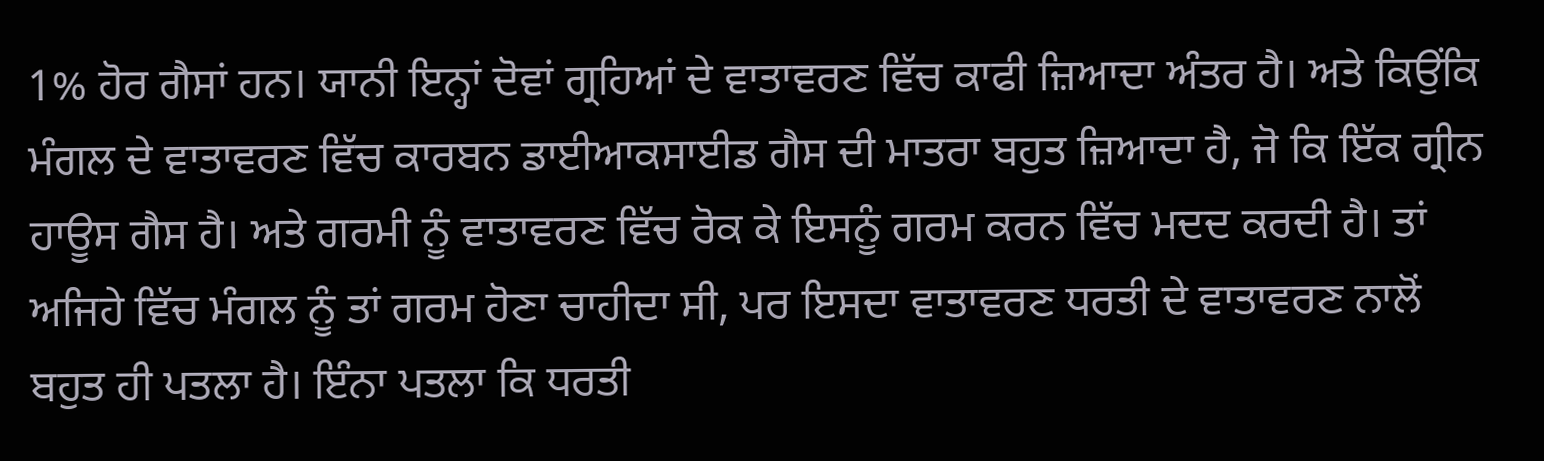1% ਹੋਰ ਗੈਸਾਂ ਹਨ। ਯਾਨੀ ਇਨ੍ਹਾਂ ਦੋਵਾਂ ਗ੍ਰਹਿਆਂ ਦੇ ਵਾਤਾਵਰਣ ਵਿੱਚ ਕਾਫੀ ਜ਼ਿਆਦਾ ਅੰਤਰ ਹੈ। ਅਤੇ ਕਿਉਂਕਿ ਮੰਗਲ ਦੇ ਵਾਤਾਵਰਣ ਵਿੱਚ ਕਾਰਬਨ ਡਾਈਆਕਸਾਈਡ ਗੈਸ ਦੀ ਮਾਤਰਾ ਬਹੁਤ ਜ਼ਿਆਦਾ ਹੈ, ਜੋ ਕਿ ਇੱਕ ਗ੍ਰੀਨ ਹਾਊਸ ਗੈਸ ਹੈ। ਅਤੇ ਗਰਮੀ ਨੂੰ ਵਾਤਾਵਰਣ ਵਿੱਚ ਰੋਕ ਕੇ ਇਸਨੂੰ ਗਰਮ ਕਰਨ ਵਿੱਚ ਮਦਦ ਕਰਦੀ ਹੈ। ਤਾਂ ਅਜਿਹੇ ਵਿੱਚ ਮੰਗਲ ਨੂੰ ਤਾਂ ਗਰਮ ਹੋਣਾ ਚਾਹੀਦਾ ਸੀ, ਪਰ ਇਸਦਾ ਵਾਤਾਵਰਣ ਧਰਤੀ ਦੇ ਵਾਤਾਵਰਣ ਨਾਲੋਂ ਬਹੁਤ ਹੀ ਪਤਲਾ ਹੈ। ਇੰਨਾ ਪਤਲਾ ਕਿ ਧਰਤੀ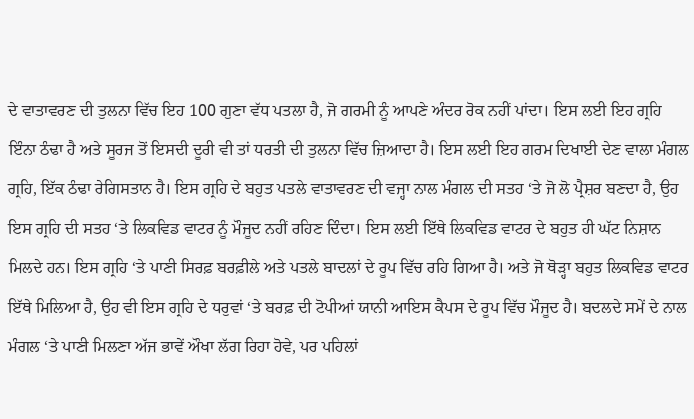ਦੇ ਵਾਤਾਵਰਣ ਦੀ ਤੁਲਨਾ ਵਿੱਚ ਇਹ 100 ਗੁਣਾ ਵੱਧ ਪਤਲਾ ਹੈ, ਜੋ ਗਰਮੀ ਨੂੰ ਆਪਣੇ ਅੰਦਰ ਰੋਕ ਨਹੀਂ ਪਾਂਦਾ। ਇਸ ਲਈ ਇਹ ਗ੍ਰਹਿ ਇੰਨਾ ਠੰਢਾ ਹੈ ਅਤੇ ਸੂਰਜ ਤੋਂ ਇਸਦੀ ਦੂਰੀ ਵੀ ਤਾਂ ਧਰਤੀ ਦੀ ਤੁਲਨਾ ਵਿੱਚ ਜ਼ਿਆਦਾ ਹੈ। ਇਸ ਲਈ ਇਹ ਗਰਮ ਦਿਖਾਈ ਦੇਣ ਵਾਲਾ ਮੰਗਲ ਗ੍ਰਹਿ, ਇੱਕ ਠੰਢਾ ਰੇਗਿਸਤਾਨ ਹੈ। ਇਸ ਗ੍ਰਹਿ ਦੇ ਬਹੁਤ ਪਤਲੇ ਵਾਤਾਵਰਣ ਦੀ ਵਜ੍ਹਾ ਨਾਲ ਮੰਗਲ ਦੀ ਸਤਹ ‘ਤੇ ਜੋ ਲੋ ਪ੍ਰੈਸ਼ਰ ਬਣਦਾ ਹੈ, ਉਹ ਇਸ ਗ੍ਰਹਿ ਦੀ ਸਤਹ ‘ਤੇ ਲਿਕਵਿਡ ਵਾਟਰ ਨੂੰ ਮੌਜੂਦ ਨਹੀਂ ਰਹਿਣ ਦਿੰਦਾ। ਇਸ ਲਈ ਇੱਥੇ ਲਿਕਵਿਡ ਵਾਟਰ ਦੇ ਬਹੁਤ ਹੀ ਘੱਟ ਨਿਸ਼ਾਨ ਮਿਲਦੇ ਹਨ। ਇਸ ਗ੍ਰਹਿ ‘ਤੇ ਪਾਣੀ ਸਿਰਫ਼ ਬਰਫ਼ੀਲੇ ਅਤੇ ਪਤਲੇ ਬਾਦਲਾਂ ਦੇ ਰੂਪ ਵਿੱਚ ਰਹਿ ਗਿਆ ਹੈ। ਅਤੇ ਜੋ ਥੋੜ੍ਹਾ ਬਹੁਤ ਲਿਕਵਿਡ ਵਾਟਰ ਇੱਥੇ ਮਿਲਿਆ ਹੈ, ਉਹ ਵੀ ਇਸ ਗ੍ਰਹਿ ਦੇ ਧਰੁਵਾਂ ‘ਤੇ ਬਰਫ਼ ਦੀ ਟੋਪੀਆਂ ਯਾਨੀ ਆਇਸ ਕੈਪਸ ਦੇ ਰੂਪ ਵਿੱਚ ਮੌਜੂਦ ਹੈ। ਬਦਲਦੇ ਸਮੇਂ ਦੇ ਨਾਲ ਮੰਗਲ ‘ਤੇ ਪਾਣੀ ਮਿਲਣਾ ਅੱਜ ਭਾਵੇਂ ਔਖਾ ਲੱਗ ਰਿਹਾ ਹੋਵੇ, ਪਰ ਪਹਿਲਾਂ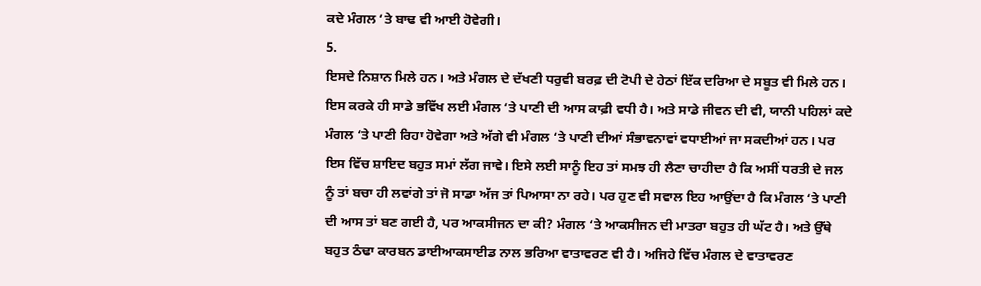ਕਦੇ ਮੰਗਲ ‘ਤੇ ਬਾਢ ਵੀ ਆਈ ਹੋਵੇਗੀ।
5.
ਇਸਦੇ ਨਿਸ਼ਾਨ ਮਿਲੇ ਹਨ। ਅਤੇ ਮੰਗਲ ਦੇ ਦੱਖਣੀ ਧਰੁਵੀ ਬਰਫ਼ ਦੀ ਟੋਪੀ ਦੇ ਹੇਠਾਂ ਇੱਕ ਦਰਿਆ ਦੇ ਸਬੂਤ ਵੀ ਮਿਲੇ ਹਨ। ਇਸ ਕਰਕੇ ਹੀ ਸਾਡੇ ਭਵਿੱਖ ਲਈ ਮੰਗਲ ‘ਤੇ ਪਾਣੀ ਦੀ ਆਸ ਕਾਫ਼ੀ ਵਧੀ ਹੈ। ਅਤੇ ਸਾਡੇ ਜੀਵਨ ਦੀ ਵੀ, ਯਾਨੀ ਪਹਿਲਾਂ ਕਦੇ ਮੰਗਲ ‘ਤੇ ਪਾਣੀ ਰਿਹਾ ਹੋਵੇਗਾ ਅਤੇ ਅੱਗੇ ਵੀ ਮੰਗਲ ‘ਤੇ ਪਾਣੀ ਦੀਆਂ ਸੰਭਾਵਨਾਵਾਂ ਵਧਾਈਆਂ ਜਾ ਸਕਦੀਆਂ ਹਨ। ਪਰ ਇਸ ਵਿੱਚ ਸ਼ਾਇਦ ਬਹੁਤ ਸਮਾਂ ਲੱਗ ਜਾਵੇ। ਇਸੇ ਲਈ ਸਾਨੂੰ ਇਹ ਤਾਂ ਸਮਝ ਹੀ ਲੈਣਾ ਚਾਹੀਦਾ ਹੈ ਕਿ ਅਸੀਂ ਧਰਤੀ ਦੇ ਜਲ ਨੂੰ ਤਾਂ ਬਚਾ ਹੀ ਲਵਾਂਗੇ ਤਾਂ ਜੋ ਸਾਡਾ ਅੱਜ ਤਾਂ ਪਿਆਸਾ ਨਾ ਰਹੇ। ਪਰ ਹੁਣ ਵੀ ਸਵਾਲ ਇਹ ਆਉਂਦਾ ਹੈ ਕਿ ਮੰਗਲ ‘ਤੇ ਪਾਣੀ ਦੀ ਆਸ ਤਾਂ ਬਣ ਗਈ ਹੈ, ਪਰ ਆਕਸੀਜਨ ਦਾ ਕੀ? ਮੰਗਲ ‘ਤੇ ਆਕਸੀਜਨ ਦੀ ਮਾਤਰਾ ਬਹੁਤ ਹੀ ਘੱਟ ਹੈ। ਅਤੇ ਉੱਥੇ ਬਹੁਤ ਠੰਢਾ ਕਾਰਬਨ ਡਾਈਆਕਸਾਈਡ ਨਾਲ ਭਰਿਆ ਵਾਤਾਵਰਣ ਵੀ ਹੈ। ਅਜਿਹੇ ਵਿੱਚ ਮੰਗਲ ਦੇ ਵਾਤਾਵਰਣ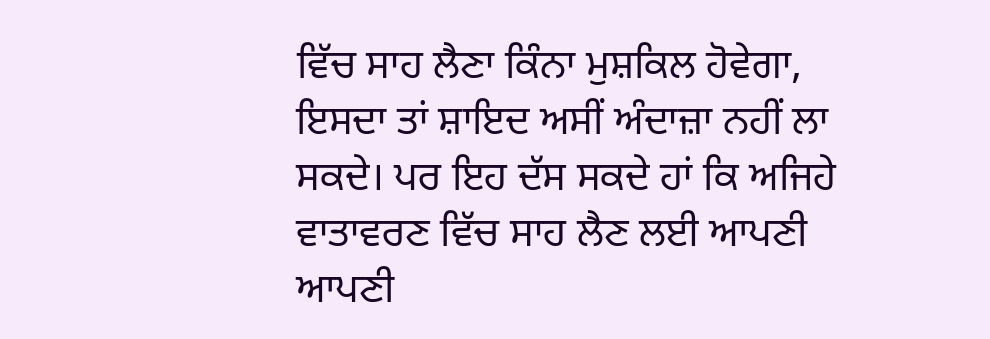ਵਿੱਚ ਸਾਹ ਲੈਣਾ ਕਿੰਨਾ ਮੁਸ਼ਕਿਲ ਹੋਵੇਗਾ, ਇਸਦਾ ਤਾਂ ਸ਼ਾਇਦ ਅਸੀਂ ਅੰਦਾਜ਼ਾ ਨਹੀਂ ਲਾ ਸਕਦੇ। ਪਰ ਇਹ ਦੱਸ ਸਕਦੇ ਹਾਂ ਕਿ ਅਜਿਹੇ ਵਾਤਾਵਰਣ ਵਿੱਚ ਸਾਹ ਲੈਣ ਲਈ ਆਪਣੀ ਆਪਣੀ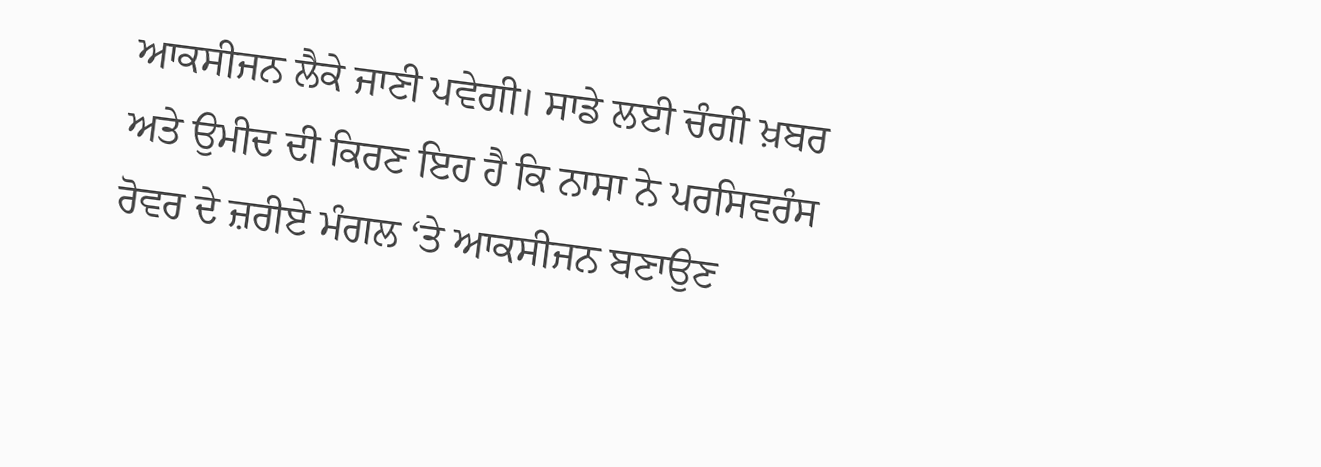ਆਕਸੀਜਨ ਲੈਕੇ ਜਾਣੀ ਪਵੇਗੀ। ਸਾਡੇ ਲਈ ਚੰਗੀ ਖ਼ਬਰ ਅਤੇ ਉਮੀਦ ਦੀ ਕਿਰਣ ਇਹ ਹੈ ਕਿ ਨਾਸਾ ਨੇ ਪਰਸਿਵਰੰਸ ਰੋਵਰ ਦੇ ਜ਼ਰੀਏ ਮੰਗਲ ‘ਤੇ ਆਕਸੀਜਨ ਬਣਾਉਣ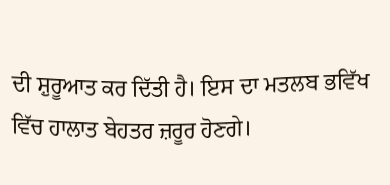ਦੀ ਸ਼ੁਰੂਆਤ ਕਰ ਦਿੱਤੀ ਹੈ। ਇਸ ਦਾ ਮਤਲਬ ਭਵਿੱਖ ਵਿੱਚ ਹਾਲਾਤ ਬੇਹਤਰ ਜ਼ਰੂਰ ਹੋਣਗੇ।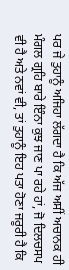ਪਰ ਜੇ ਤੁਹਾਨੂੰ ਅਜਿਹਾ ਲੱਗਦਾ ਹੈ ਕਿ ਅੱਜ ਅਸੀਂ ਅਚਾਨਕ ਹੀ ਮੰਗਲ ਗ੍ਰਹਿ ਬਾਰੇ ਇੰਨਾ ਕੁਝ ਜਾਣ ਪਾ ਰਹੇ ਹਾਂ, ਜੋ ਦਿਲਚਸਪ ਵੀ ਹੈ ਅਤੇ ਨਵਾਂ ਵੀ, ਤਾਂ ਤੁਹਾਨੂੰ ਇਹ ਪਤਾ ਹੋਣਾ ਜਰੂਰੀ ਹੈ ਕਿ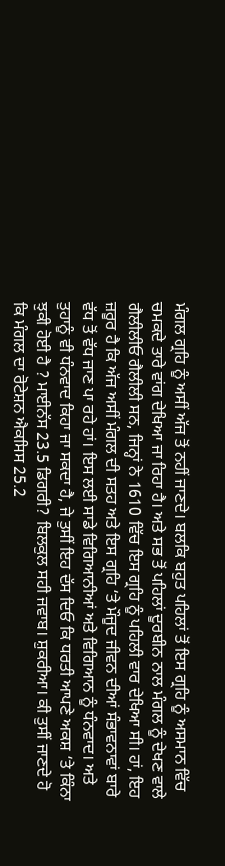ਮੰਗਲ ਗ੍ਰਹਿ ਨੂੰ ਅਸੀਂ ਅੱਜ ਤੋਂ ਨਹੀਂ ਜਾਣਦੇ। ਬਲਕਿ ਬਹੁਤ ਪਹਿਲਾਂ ਤੋਂ ਇਸ ਗ੍ਰਹਿ ਨੂੰ ਅਸਮਾਨ ਵਿੱਚ ਚਮਕਦੇ ਤਾਰੇ ਵਾਂਗ ਦੇਖਿਆ ਜਾ ਰਿਹਾ ਹੈ। ਅਤੇ ਸਭ ਤੋਂ ਪਹਿਲਾਂ ਦੂਰਬੀਨ ਨਾਲ ਮੰਗਲ ਨੂੰ ਦੇਖਣ ਵਾਲੇ ਗੈਲੀਲੀਓ ਗੈਲੀਲੀ ਸਨ, ਜਿਨ੍ਹਾਂ ਨੇ 1610 ਵਿੱਚ ਇਸ ਗ੍ਰਹਿ ਨੂੰ ਪਹਿਲੀ ਵਾਰ ਦੇਖਿਆ ਸੀ। ਹਾਂ, ਇਹ ਜ਼ਰੂਰ ਹੈ ਕਿ ਅੱਜ ਅਸੀਂ ਮੰਗਲ ਦੀ ਸਤਹ ਅਤੇ ਇਸ ਗ੍ਰਹਿ ‘ਤੇ ਮੌਜੂਦ ਜੀਵਨ ਦੀਆਂ ਸੰਭਾਵਨਾਵਾਂ ਬਾਰੇ ਵੱਧ ਤੋਂ ਵੱਧ ਜਾਣ ਪਾ ਰਹੇ ਹਾਂ। ਇਸ ਲਈ ਸਾਡੇ ਵਿਗਿਆਨੀਆਂ ਅਤੇ ਵਿਗਿਆਨ ਨੂੰ ਧੰਨਵਾਦ। ਅਤੇ ਤੁਹਾਨੂੰ ਵੀ ਧੰਨਵਾਦ ਕਿਹਾ ਜਾ ਸਕਦਾ ਹੈ, ਜੇ ਤੁਸੀਂ ਇਹ ਦੱਸ ਦਿਓ ਕਿ ਧਰਤੀ ਆਪਣੇ ਅਕਸ਼ ‘ਤੇ ਕਿੰਨਾ ਝੁਕੀ ਹੋਈ ਹੈ ? ਮਾਈਨੱਸ 23.5 ਡਿਗਰੀ? ਬਿਲਕੁਲ ਸਹੀ ਜਵਾਬ। ਸ਼ੁਕਰੀਆ। ਕੀ ਤੁਸੀਂ ਜਾਣਦੇ ਹੋ ਕਿ ਮੰਗਲ ਦਾ ਰੋਟੇਸ਼ਨ ਐਕਸਿਸ 25.2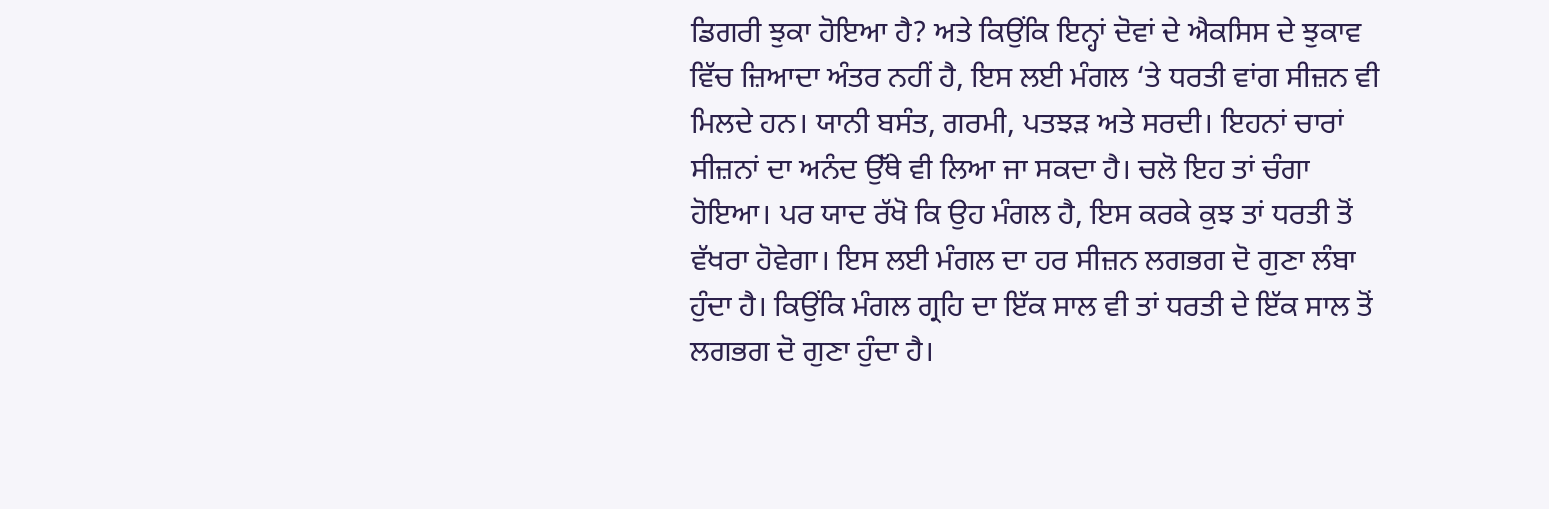ਡਿਗਰੀ ਝੁਕਾ ਹੋਇਆ ਹੈ? ਅਤੇ ਕਿਉਂਕਿ ਇਨ੍ਹਾਂ ਦੋਵਾਂ ਦੇ ਐਕਸਿਸ ਦੇ ਝੁਕਾਵ ਵਿੱਚ ਜ਼ਿਆਦਾ ਅੰਤਰ ਨਹੀਂ ਹੈ, ਇਸ ਲਈ ਮੰਗਲ ‘ਤੇ ਧਰਤੀ ਵਾਂਗ ਸੀਜ਼ਨ ਵੀ ਮਿਲਦੇ ਹਨ। ਯਾਨੀ ਬਸੰਤ, ਗਰਮੀ, ਪਤਝੜ ਅਤੇ ਸਰਦੀ। ਇਹਨਾਂ ਚਾਰਾਂ ਸੀਜ਼ਨਾਂ ਦਾ ਅਨੰਦ ਉੱਥੇ ਵੀ ਲਿਆ ਜਾ ਸਕਦਾ ਹੈ। ਚਲੋ ਇਹ ਤਾਂ ਚੰਗਾ ਹੋਇਆ। ਪਰ ਯਾਦ ਰੱਖੋ ਕਿ ਉਹ ਮੰਗਲ ਹੈ, ਇਸ ਕਰਕੇ ਕੁਝ ਤਾਂ ਧਰਤੀ ਤੋਂ ਵੱਖਰਾ ਹੋਵੇਗਾ। ਇਸ ਲਈ ਮੰਗਲ ਦਾ ਹਰ ਸੀਜ਼ਨ ਲਗਭਗ ਦੋ ਗੁਣਾ ਲੰਬਾ ਹੁੰਦਾ ਹੈ। ਕਿਉਂਕਿ ਮੰਗਲ ਗ੍ਰਹਿ ਦਾ ਇੱਕ ਸਾਲ ਵੀ ਤਾਂ ਧਰਤੀ ਦੇ ਇੱਕ ਸਾਲ ਤੋਂ ਲਗਭਗ ਦੋ ਗੁਣਾ ਹੁੰਦਾ ਹੈ।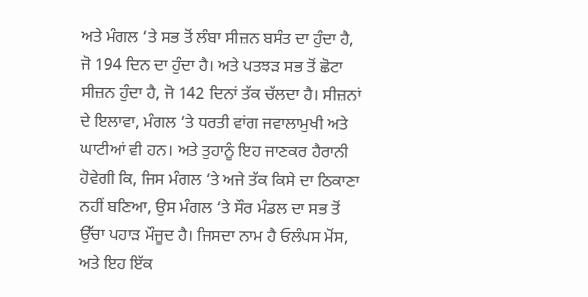ਅਤੇ ਮੰਗਲ ‘ਤੇ ਸਭ ਤੋਂ ਲੰਬਾ ਸੀਜ਼ਨ ਬਸੰਤ ਦਾ ਹੁੰਦਾ ਹੈ, ਜੋ 194 ਦਿਨ ਦਾ ਹੁੰਦਾ ਹੈ। ਅਤੇ ਪਤਝੜ ਸਭ ਤੋਂ ਛੋਟਾ ਸੀਜ਼ਨ ਹੁੰਦਾ ਹੈ, ਜੋ 142 ਦਿਨਾਂ ਤੱਕ ਚੱਲਦਾ ਹੈ। ਸੀਜ਼ਨਾਂ ਦੇ ਇਲਾਵਾ, ਮੰਗਲ ‘ਤੇ ਧਰਤੀ ਵਾਂਗ ਜਵਾਲਾਮੁਖੀ ਅਤੇ ਘਾਟੀਆਂ ਵੀ ਹਨ। ਅਤੇ ਤੁਹਾਨੂੰ ਇਹ ਜਾਣਕਰ ਹੈਰਾਨੀ ਹੋਵੇਗੀ ਕਿ, ਜਿਸ ਮੰਗਲ ‘ਤੇ ਅਜੇ ਤੱਕ ਕਿਸੇ ਦਾ ਠਿਕਾਣਾ ਨਹੀਂ ਬਣਿਆ, ਉਸ ਮੰਗਲ ‘ਤੇ ਸੌਰ ਮੰਡਲ ਦਾ ਸਭ ਤੋਂ ਉੱਚਾ ਪਹਾੜ ਮੌਜੂਦ ਹੈ। ਜਿਸਦਾ ਨਾਮ ਹੈ ਓਲੰਪਸ ਮੋਂਸ, ਅਤੇ ਇਹ ਇੱਕ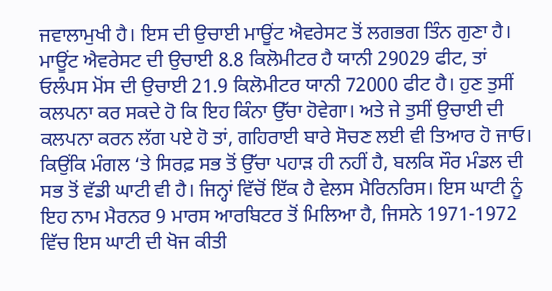ਜਵਾਲਾਮੁਖੀ ਹੈ। ਇਸ ਦੀ ਉਚਾਈ ਮਾਊਂਟ ਐਵਰੇਸਟ ਤੋਂ ਲਗਭਗ ਤਿੰਨ ਗੁਣਾ ਹੈ। ਮਾਊਂਟ ਐਵਰੇਸਟ ਦੀ ਉਚਾਈ 8.8 ਕਿਲੋਮੀਟਰ ਹੈ ਯਾਨੀ 29029 ਫੀਟ, ਤਾਂ ਓਲੰਪਸ ਮੋਂਸ ਦੀ ਉਚਾਈ 21.9 ਕਿਲੋਮੀਟਰ ਯਾਨੀ 72000 ਫੀਟ ਹੈ। ਹੁਣ ਤੁਸੀਂ ਕਲਪਨਾ ਕਰ ਸਕਦੇ ਹੋ ਕਿ ਇਹ ਕਿੰਨਾ ਉੱਚਾ ਹੋਵੇਗਾ। ਅਤੇ ਜੇ ਤੁਸੀਂ ਉਚਾਈ ਦੀ ਕਲਪਨਾ ਕਰਨ ਲੱਗ ਪਏ ਹੋ ਤਾਂ, ਗਹਿਰਾਈ ਬਾਰੇ ਸੋਚਣ ਲਈ ਵੀ ਤਿਆਰ ਹੋ ਜਾਓ। ਕਿਉਂਕਿ ਮੰਗਲ ‘ਤੇ ਸਿਰਫ਼ ਸਭ ਤੋਂ ਉੱਚਾ ਪਹਾੜ ਹੀ ਨਹੀਂ ਹੈ, ਬਲਕਿ ਸੌਰ ਮੰਡਲ ਦੀ ਸਭ ਤੋਂ ਵੱਡੀ ਘਾਟੀ ਵੀ ਹੈ। ਜਿਨ੍ਹਾਂ ਵਿੱਚੋਂ ਇੱਕ ਹੈ ਵੇਲਸ ਮੈਰਿਨਰਿਸ। ਇਸ ਘਾਟੀ ਨੂੰ ਇਹ ਨਾਮ ਮੈਰਨਰ 9 ਮਾਰਸ ਆਰਬਿਟਰ ਤੋਂ ਮਿਲਿਆ ਹੈ, ਜਿਸਨੇ 1971-1972 ਵਿੱਚ ਇਸ ਘਾਟੀ ਦੀ ਖੋਜ ਕੀਤੀ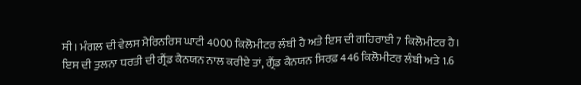ਸੀ। ਮੰਗਲ ਦੀ ਵੇਲਸ ਮੈਰਿਨਰਿਸ ਘਾਟੀ 4000 ਕਿਲੋਮੀਟਰ ਲੰਬੀ ਹੈ ਅਤੇ ਇਸ ਦੀ ਗਹਿਰਾਈ 7 ਕਿਲੋਮੀਟਰ ਹੈ। ਇਸ ਦੀ ਤੁਲਨਾ ਧਰਤੀ ਦੀ ਗ੍ਰੈਂਡ ਕੈਨਯਨ ਨਾਲ ਕਰੀਏ ਤਾਂ, ਗ੍ਰੈਂਡ ਕੈਨਯਨ ਸਿਰਫ਼ 446 ਕਿਲੋਮੀਟਰ ਲੰਬੀ ਅਤੇ 1.6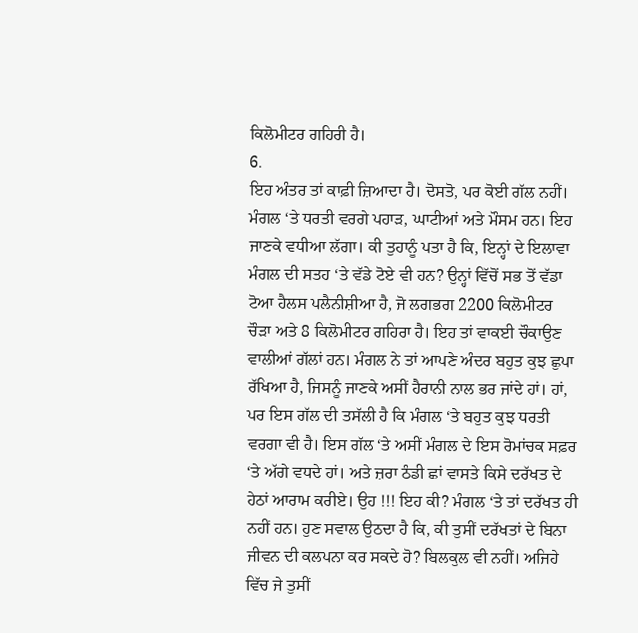ਕਿਲੋਮੀਟਰ ਗਹਿਰੀ ਹੈ।
6.
ਇਹ ਅੰਤਰ ਤਾਂ ਕਾਫ਼ੀ ਜ਼ਿਆਦਾ ਹੈ। ਦੋਸਤੋ, ਪਰ ਕੋਈ ਗੱਲ ਨਹੀਂ। ਮੰਗਲ ‘ਤੇ ਧਰਤੀ ਵਰਗੇ ਪਹਾੜ, ਘਾਟੀਆਂ ਅਤੇ ਮੌਸਮ ਹਨ। ਇਹ ਜਾਣਕੇ ਵਧੀਆ ਲੱਗਾ। ਕੀ ਤੁਹਾਨੂੰ ਪਤਾ ਹੈ ਕਿ, ਇਨ੍ਹਾਂ ਦੇ ਇਲਾਵਾ ਮੰਗਲ ਦੀ ਸਤਹ ‘ਤੇ ਵੱਡੇ ਟੋਏ ਵੀ ਹਨ? ਉਨ੍ਹਾਂ ਵਿੱਚੋਂ ਸਭ ਤੋਂ ਵੱਡਾ ਟੋਆ ਹੈਲਸ ਪਲੈਨੀਸ਼ੀਆ ਹੈ, ਜੋ ਲਗਭਗ 2200 ਕਿਲੋਮੀਟਰ ਚੌੜਾ ਅਤੇ 8 ਕਿਲੋਮੀਟਰ ਗਹਿਰਾ ਹੈ। ਇਹ ਤਾਂ ਵਾਕਈ ਚੌਕਾਉਣ ਵਾਲੀਆਂ ਗੱਲਾਂ ਹਨ। ਮੰਗਲ ਨੇ ਤਾਂ ਆਪਣੇ ਅੰਦਰ ਬਹੁਤ ਕੁਝ ਛੁਪਾ ਰੱਖਿਆ ਹੈ, ਜਿਸਨੂੰ ਜਾਣਕੇ ਅਸੀਂ ਹੈਰਾਨੀ ਨਾਲ ਭਰ ਜਾਂਦੇ ਹਾਂ। ਹਾਂ, ਪਰ ਇਸ ਗੱਲ ਦੀ ਤਸੱਲੀ ਹੈ ਕਿ ਮੰਗਲ ‘ਤੇ ਬਹੁਤ ਕੁਝ ਧਰਤੀ ਵਰਗਾ ਵੀ ਹੈ। ਇਸ ਗੱਲ ‘ਤੇ ਅਸੀਂ ਮੰਗਲ ਦੇ ਇਸ ਰੋਮਾਂਚਕ ਸਫ਼ਰ ‘ਤੇ ਅੱਗੇ ਵਧਦੇ ਹਾਂ। ਅਤੇ ਜ਼ਰਾ ਠੰਡੀ ਛਾਂ ਵਾਸਤੇ ਕਿਸੇ ਦਰੱਖਤ ਦੇ ਹੇਠਾਂ ਆਰਾਮ ਕਰੀਏ। ਉਹ !!! ਇਹ ਕੀ? ਮੰਗਲ ‘ਤੇ ਤਾਂ ਦਰੱਖਤ ਹੀ ਨਹੀਂ ਹਨ। ਹੁਣ ਸਵਾਲ ਉਠਦਾ ਹੈ ਕਿ, ਕੀ ਤੁਸੀਂ ਦਰੱਖਤਾਂ ਦੇ ਬਿਨਾ ਜੀਵਨ ਦੀ ਕਲਪਨਾ ਕਰ ਸਕਦੇ ਹੋ? ਬਿਲਕੁਲ ਵੀ ਨਹੀਂ। ਅਜਿਹੇ ਵਿੱਚ ਜੇ ਤੁਸੀਂ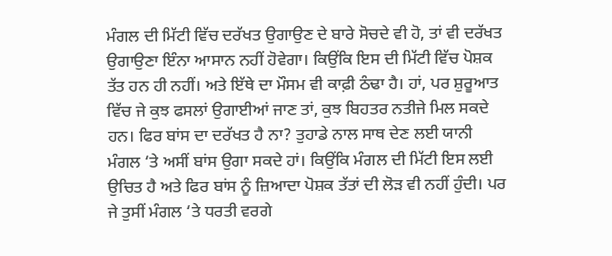ਮੰਗਲ ਦੀ ਮਿੱਟੀ ਵਿੱਚ ਦਰੱਖਤ ਉਗਾਉਣ ਦੇ ਬਾਰੇ ਸੋਚਦੇ ਵੀ ਹੋ, ਤਾਂ ਵੀ ਦਰੱਖਤ ਉਗਾਉਣਾ ਇੰਨਾ ਆਸਾਨ ਨਹੀਂ ਹੋਵੇਗਾ। ਕਿਉਂਕਿ ਇਸ ਦੀ ਮਿੱਟੀ ਵਿੱਚ ਪੋਸ਼ਕ ਤੱਤ ਹਨ ਹੀ ਨਹੀਂ। ਅਤੇ ਇੱਥੇ ਦਾ ਮੌਸਮ ਵੀ ਕਾਫ਼ੀ ਠੰਢਾ ਹੈ। ਹਾਂ, ਪਰ ਸ਼ੁਰੂਆਤ ਵਿੱਚ ਜੇ ਕੁਝ ਫਸਲਾਂ ਉਗਾਈਆਂ ਜਾਣ ਤਾਂ, ਕੁਝ ਬਿਹਤਰ ਨਤੀਜੇ ਮਿਲ ਸਕਦੇ ਹਨ। ਫਿਰ ਬਾਂਸ ਦਾ ਦਰੱਖਤ ਹੈ ਨਾ? ਤੁਹਾਡੇ ਨਾਲ ਸਾਥ ਦੇਣ ਲਈ ਯਾਨੀ ਮੰਗਲ ‘ਤੇ ਅਸੀਂ ਬਾਂਸ ਉਗਾ ਸਕਦੇ ਹਾਂ। ਕਿਉਂਕਿ ਮੰਗਲ ਦੀ ਮਿੱਟੀ ਇਸ ਲਈ ਉਚਿਤ ਹੈ ਅਤੇ ਫਿਰ ਬਾਂਸ ਨੂੰ ਜ਼ਿਆਦਾ ਪੋਸ਼ਕ ਤੱਤਾਂ ਦੀ ਲੋੜ ਵੀ ਨਹੀਂ ਹੁੰਦੀ। ਪਰ ਜੇ ਤੁਸੀਂ ਮੰਗਲ ‘ਤੇ ਧਰਤੀ ਵਰਗੇ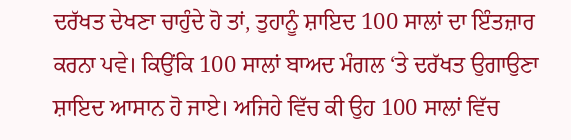ਦਰੱਖਤ ਦੇਖਣਾ ਚਾਹੁੰਦੇ ਹੋ ਤਾਂ, ਤੁਹਾਨੂੰ ਸ਼ਾਇਦ 100 ਸਾਲਾਂ ਦਾ ਇੰਤਜ਼ਾਰ ਕਰਨਾ ਪਵੇ। ਕਿਉਂਕਿ 100 ਸਾਲਾਂ ਬਾਅਦ ਮੰਗਲ ‘ਤੇ ਦਰੱਖਤ ਉਗਾਉਣਾ ਸ਼ਾਇਦ ਆਸਾਨ ਹੋ ਜਾਏ। ਅਜਿਹੇ ਵਿੱਚ ਕੀ ਉਹ 100 ਸਾਲਾਂ ਵਿੱਚ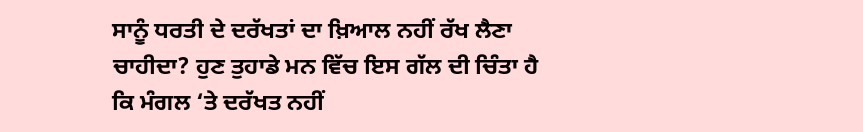ਸਾਨੂੰ ਧਰਤੀ ਦੇ ਦਰੱਖਤਾਂ ਦਾ ਖ਼ਿਆਲ ਨਹੀਂ ਰੱਖ ਲੈਣਾ ਚਾਹੀਦਾ? ਹੁਣ ਤੁਹਾਡੇ ਮਨ ਵਿੱਚ ਇਸ ਗੱਲ ਦੀ ਚਿੰਤਾ ਹੈ ਕਿ ਮੰਗਲ ‘ਤੇ ਦਰੱਖਤ ਨਹੀਂ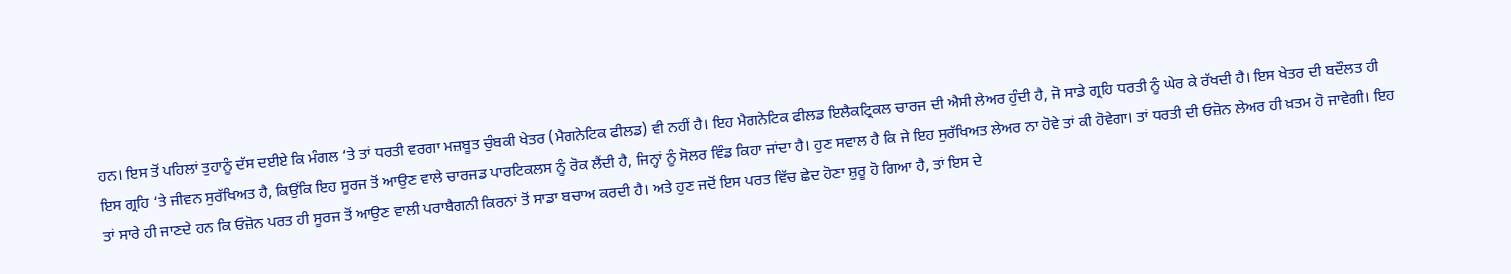ਹਨ। ਇਸ ਤੋਂ ਪਹਿਲਾਂ ਤੁਹਾਨੂੰ ਦੱਸ ਦਈਏ ਕਿ ਮੰਗਲ ‘ਤੇ ਤਾਂ ਧਰਤੀ ਵਰਗਾ ਮਜ਼ਬੂਤ ਚੁੰਬਕੀ ਖੇਤਰ (ਮੈਗਨੇਟਿਕ ਫੀਲਡ) ਵੀ ਨਹੀਂ ਹੈ। ਇਹ ਮੈਗਨੇਟਿਕ ਫੀਲਡ ਇਲੈਕਟ੍ਰਿਕਲ ਚਾਰਜ ਦੀ ਐਸੀ ਲੇਅਰ ਹੁੰਦੀ ਹੈ, ਜੋ ਸਾਡੇ ਗ੍ਰਹਿ ਧਰਤੀ ਨੂੰ ਘੇਰ ਕੇ ਰੱਖਦੀ ਹੈ। ਇਸ ਖੇਤਰ ਦੀ ਬਦੌਲਤ ਹੀ ਇਸ ਗ੍ਰਹਿ ‘ਤੇ ਜੀਵਨ ਸੁਰੱਖਿਅਤ ਹੈ, ਕਿਉਂਕਿ ਇਹ ਸੂਰਜ ਤੋਂ ਆਉਣ ਵਾਲੇ ਚਾਰਜਡ ਪਾਰਟਿਕਲਸ ਨੂੰ ਰੋਕ ਲੈਂਦੀ ਹੈ, ਜਿਨ੍ਹਾਂ ਨੂੰ ਸੋਲਰ ਵਿੰਡ ਕਿਹਾ ਜਾਂਦਾ ਹੈ। ਹੁਣ ਸਵਾਲ ਹੈ ਕਿ ਜੇ ਇਹ ਸੁਰੱਖਿਅਤ ਲੇਅਰ ਨਾ ਹੋਵੇ ਤਾਂ ਕੀ ਹੋਵੇਗਾ। ਤਾਂ ਧਰਤੀ ਦੀ ਓਜ਼ੋਨ ਲੇਅਰ ਹੀ ਖ਼ਤਮ ਹੋ ਜਾਵੇਗੀ। ਇਹ ਤਾਂ ਸਾਰੇ ਹੀ ਜਾਣਦੇ ਹਨ ਕਿ ਓਜ਼ੋਨ ਪਰਤ ਹੀ ਸੂਰਜ ਤੋਂ ਆਉਣ ਵਾਲੀ ਪਰਾਬੈਗਨੀ ਕਿਰਨਾਂ ਤੋਂ ਸਾਡਾ ਬਚਾਅ ਕਰਦੀ ਹੈ। ਅਤੇ ਹੁਣ ਜਦੋਂ ਇਸ ਪਰਤ ਵਿੱਚ ਛੇਦ ਹੋਣਾ ਸ਼ੁਰੂ ਹੋ ਗਿਆ ਹੈ, ਤਾਂ ਇਸ ਦੇ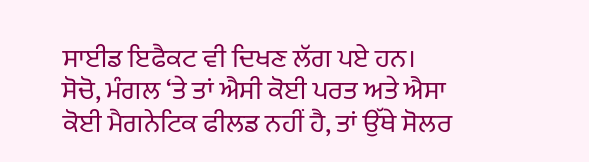ਸਾਈਡ ਇਫੈਕਟ ਵੀ ਦਿਖਣ ਲੱਗ ਪਏ ਹਨ। ਸੋਚੋ, ਮੰਗਲ ‘ਤੇ ਤਾਂ ਐਸੀ ਕੋਈ ਪਰਤ ਅਤੇ ਐਸਾ ਕੋਈ ਮੈਗਨੇਟਿਕ ਫੀਲਡ ਨਹੀਂ ਹੈ, ਤਾਂ ਉੱਥੇ ਸੋਲਰ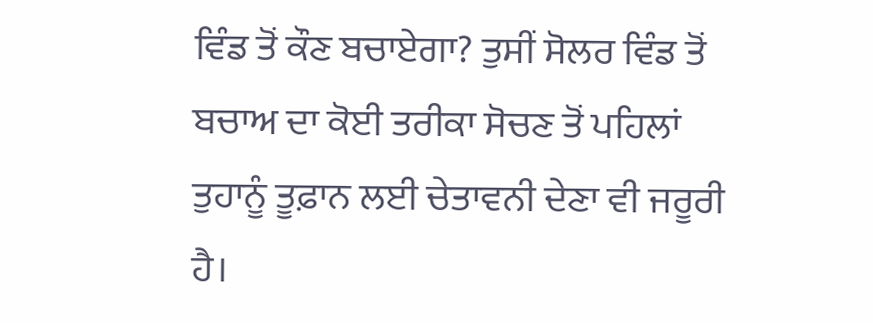ਵਿੰਡ ਤੋਂ ਕੌਣ ਬਚਾਏਗਾ? ਤੁਸੀਂ ਸੋਲਰ ਵਿੰਡ ਤੋਂ ਬਚਾਅ ਦਾ ਕੋਈ ਤਰੀਕਾ ਸੋਚਣ ਤੋਂ ਪਹਿਲਾਂ ਤੁਹਾਨੂੰ ਤੂਫ਼ਾਨ ਲਈ ਚੇਤਾਵਨੀ ਦੇਣਾ ਵੀ ਜਰੂਰੀ ਹੈ।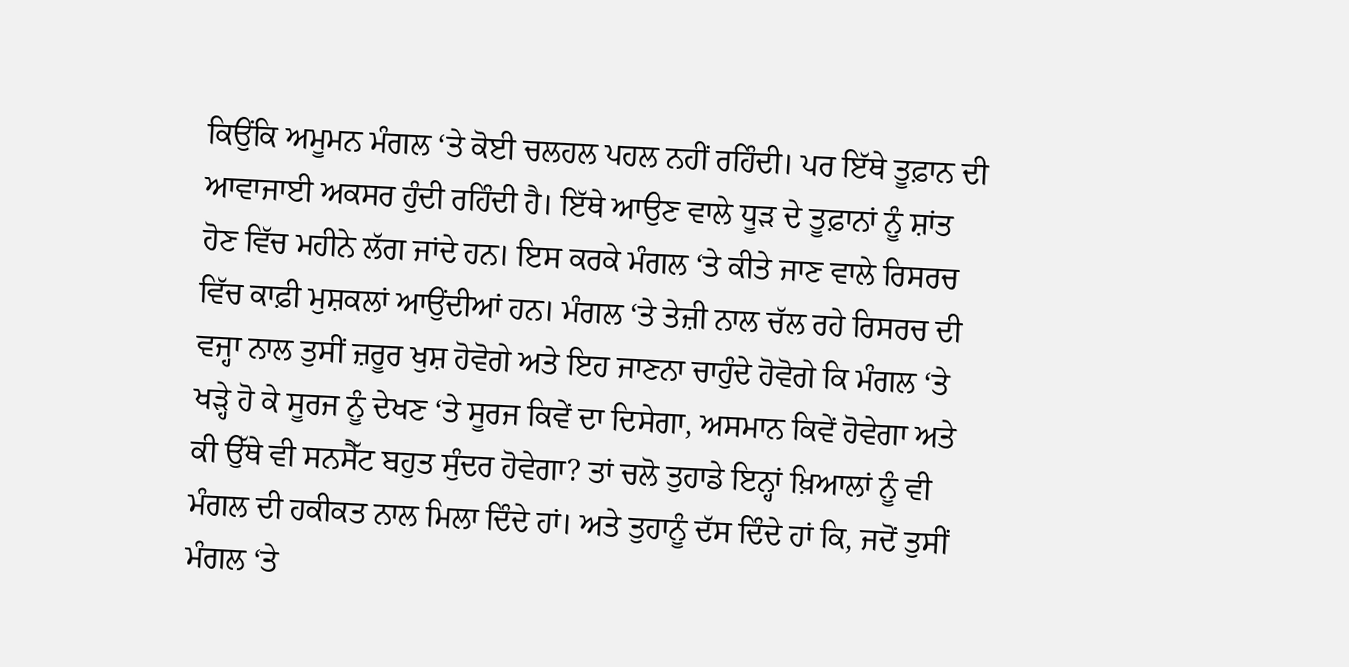ਕਿਉਂਕਿ ਅਮੂਮਨ ਮੰਗਲ ‘ਤੇ ਕੋਈ ਚਲਹਲ ਪਹਲ ਨਹੀਂ ਰਹਿੰਦੀ। ਪਰ ਇੱਥੇ ਤੂਫ਼ਾਨ ਦੀ ਆਵਾਜਾਈ ਅਕਸਰ ਹੁੰਦੀ ਰਹਿੰਦੀ ਹੈ। ਇੱਥੇ ਆਉਣ ਵਾਲੇ ਧੂੜ ਦੇ ਤੂਫ਼ਾਨਾਂ ਨੂੰ ਸ਼ਾਂਤ ਹੋਣ ਵਿੱਚ ਮਹੀਨੇ ਲੱਗ ਜਾਂਦੇ ਹਨ। ਇਸ ਕਰਕੇ ਮੰਗਲ ‘ਤੇ ਕੀਤੇ ਜਾਣ ਵਾਲੇ ਰਿਸਰਚ ਵਿੱਚ ਕਾਫ਼ੀ ਮੁਸ਼ਕਲਾਂ ਆਉਂਦੀਆਂ ਹਨ। ਮੰਗਲ ‘ਤੇ ਤੇਜ਼ੀ ਨਾਲ ਚੱਲ ਰਹੇ ਰਿਸਰਚ ਦੀ ਵਜ੍ਹਾ ਨਾਲ ਤੁਸੀਂ ਜ਼ਰੂਰ ਖੁਸ਼ ਹੋਵੋਗੇ ਅਤੇ ਇਹ ਜਾਣਨਾ ਚਾਹੁੰਦੇ ਹੋਵੋਗੇ ਕਿ ਮੰਗਲ ‘ਤੇ ਖੜ੍ਹੇ ਹੋ ਕੇ ਸੂਰਜ ਨੂੰ ਦੇਖਣ ‘ਤੇ ਸੂਰਜ ਕਿਵੇਂ ਦਾ ਦਿਸੇਗਾ, ਅਸਮਾਨ ਕਿਵੇਂ ਹੋਵੇਗਾ ਅਤੇ ਕੀ ਉੱਥੇ ਵੀ ਸਨਸੈੱਟ ਬਹੁਤ ਸੁੰਦਰ ਹੋਵੇਗਾ? ਤਾਂ ਚਲੋ ਤੁਹਾਡੇ ਇਨ੍ਹਾਂ ਖ਼ਿਆਲਾਂ ਨੂੰ ਵੀ ਮੰਗਲ ਦੀ ਹਕੀਕਤ ਨਾਲ ਮਿਲਾ ਦਿੰਦੇ ਹਾਂ। ਅਤੇ ਤੁਹਾਨੂੰ ਦੱਸ ਦਿੰਦੇ ਹਾਂ ਕਿ, ਜਦੋਂ ਤੁਸੀਂ ਮੰਗਲ ‘ਤੇ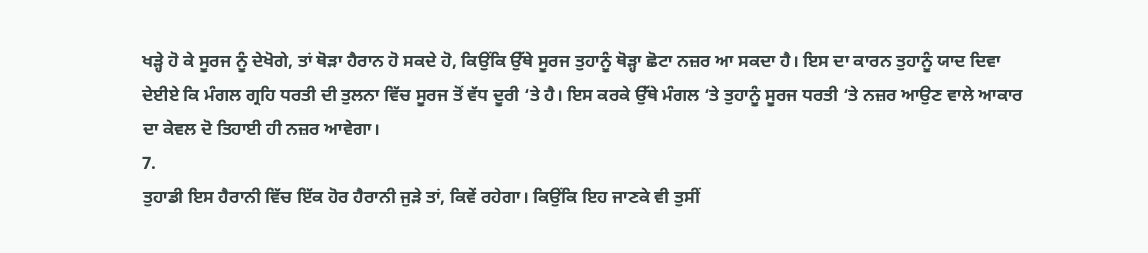ਖੜ੍ਹੇ ਹੋ ਕੇ ਸੂਰਜ ਨੂੰ ਦੇਖੋਗੇ, ਤਾਂ ਥੋੜਾ ਹੈਰਾਨ ਹੋ ਸਕਦੇ ਹੋ, ਕਿਉਂਕਿ ਉੱਥੇ ਸੂਰਜ ਤੁਹਾਨੂੰ ਥੋੜ੍ਹਾ ਛੋਟਾ ਨਜ਼ਰ ਆ ਸਕਦਾ ਹੈ। ਇਸ ਦਾ ਕਾਰਨ ਤੁਹਾਨੂੰ ਯਾਦ ਦਿਵਾ ਦੇਈਏ ਕਿ ਮੰਗਲ ਗ੍ਰਹਿ ਧਰਤੀ ਦੀ ਤੁਲਨਾ ਵਿੱਚ ਸੂਰਜ ਤੋਂ ਵੱਧ ਦੂਰੀ ‘ਤੇ ਹੈ। ਇਸ ਕਰਕੇ ਉੱਥੇ ਮੰਗਲ ‘ਤੇ ਤੁਹਾਨੂੰ ਸੂਰਜ ਧਰਤੀ ‘ਤੇ ਨਜ਼ਰ ਆਉਣ ਵਾਲੇ ਆਕਾਰ ਦਾ ਕੇਵਲ ਦੋ ਤਿਹਾਈ ਹੀ ਨਜ਼ਰ ਆਵੇਗਾ।
7.
ਤੁਹਾਡੀ ਇਸ ਹੈਰਾਨੀ ਵਿੱਚ ਇੱਕ ਹੋਰ ਹੈਰਾਨੀ ਜੁੜੇ ਤਾਂ, ਕਿਵੇਂ ਰਹੇਗਾ। ਕਿਉਂਕਿ ਇਹ ਜਾਣਕੇ ਵੀ ਤੁਸੀਂ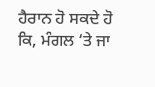ਹੈਰਾਨ ਹੋ ਸਕਦੇ ਹੋ ਕਿ, ਮੰਗਲ ‘ਤੇ ਜਾ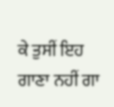ਕੇ ਤੁਸੀਂ ਇਹ ਗਾਣਾ ਨਹੀਂ ਗਾ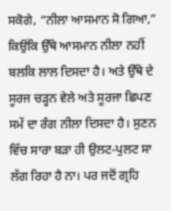ਸਕੋਗੇ, “ਨੀਲਾ ਆਸਮਾਨ ਸੋ ਗਿਆ,” ਕਿਉਂਕਿ ਉੱਥੇ ਆਸਮਾਨ ਨੀਲਾ ਨਹੀਂ ਬਲਕਿ ਲਾਲ ਦਿਸਦਾ ਹੈ। ਅਤੇ ਉੱਥੇ ਦੇ ਸੂਰਜ ਚੜ੍ਹਨ ਵੇਲੇ ਅਤੇ ਸੂਰਜਾ ਛਿਪਣ ਸਮੇਂ ਦਾ ਰੰਗ ਨੀਲਾ ਦਿਸਦਾ ਹੈ। ਸੁਣਨ ਵਿੱਚ ਸਾਰਾ ਬੜਾ ਹੀ ਉਲਟ-ਪੁਲਟ ਸਾ ਲੱਗ ਰਿਹਾ ਹੈ ਨਾ। ਪਰ ਜਦੋਂ ਗ੍ਰਹਿ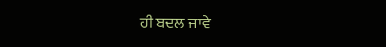ਹੀ ਬਦਲ ਜਾਵੇ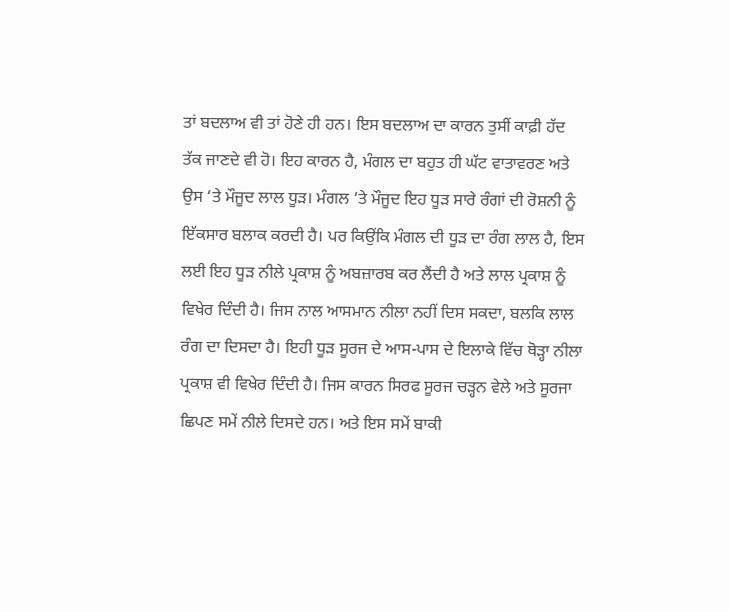ਤਾਂ ਬਦਲਾਅ ਵੀ ਤਾਂ ਹੋਣੇ ਹੀ ਹਨ। ਇਸ ਬਦਲਾਅ ਦਾ ਕਾਰਨ ਤੁਸੀਂ ਕਾਫ਼ੀ ਹੱਦ ਤੱਕ ਜਾਣਦੇ ਵੀ ਹੋ। ਇਹ ਕਾਰਨ ਹੈ, ਮੰਗਲ ਦਾ ਬਹੁਤ ਹੀ ਘੱਟ ਵਾਤਾਵਰਣ ਅਤੇ ਉਸ ‘ਤੇ ਮੌਜੂਦ ਲਾਲ ਧੂੜ। ਮੰਗਲ ‘ਤੇ ਮੌਜੂਦ ਇਹ ਧੂੜ ਸਾਰੇ ਰੰਗਾਂ ਦੀ ਰੋਸ਼ਨੀ ਨੂੰ ਇੱਕਸਾਰ ਬਲਾਕ ਕਰਦੀ ਹੈ। ਪਰ ਕਿਉਂਕਿ ਮੰਗਲ ਦੀ ਧੂੜ ਦਾ ਰੰਗ ਲਾਲ ਹੈ, ਇਸ ਲਈ ਇਹ ਧੂੜ ਨੀਲੇ ਪ੍ਰਕਾਸ਼ ਨੂੰ ਅਬਜ਼ਾਰਬ ਕਰ ਲੈਂਦੀ ਹੈ ਅਤੇ ਲਾਲ ਪ੍ਰਕਾਸ਼ ਨੂੰ ਵਿਖੇਰ ਦਿੰਦੀ ਹੈ। ਜਿਸ ਨਾਲ ਆਸਮਾਨ ਨੀਲਾ ਨਹੀਂ ਦਿਸ ਸਕਦਾ, ਬਲਕਿ ਲਾਲ ਰੰਗ ਦਾ ਦਿਸਦਾ ਹੈ। ਇਹੀ ਧੂੜ ਸੂਰਜ ਦੇ ਆਸ-ਪਾਸ ਦੇ ਇਲਾਕੇ ਵਿੱਚ ਥੋੜ੍ਹਾ ਨੀਲਾ ਪ੍ਰਕਾਸ਼ ਵੀ ਵਿਖੇਰ ਦਿੰਦੀ ਹੈ। ਜਿਸ ਕਾਰਨ ਸਿਰਫ ਸੂਰਜ ਚੜ੍ਹਨ ਵੇਲੇ ਅਤੇ ਸੂਰਜਾ ਛਿਪਣ ਸਮੇਂ ਨੀਲੇ ਦਿਸਦੇ ਹਨ। ਅਤੇ ਇਸ ਸਮੇਂ ਬਾਕੀ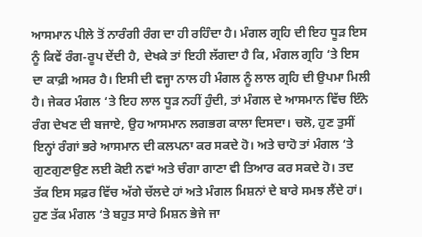ਆਸਮਾਨ ਪੀਲੇ ਤੋਂ ਨਾਰੰਗੀ ਰੰਗ ਦਾ ਹੀ ਰਹਿੰਦਾ ਹੈ। ਮੰਗਲ ਗ੍ਰਹਿ ਦੀ ਇਹ ਧੂੜ ਇਸ ਨੂੰ ਕਿਵੇਂ ਰੰਗ-ਰੂਪ ਦੇਂਦੀ ਹੈ, ਦੇਖਕੇ ਤਾਂ ਇਹੀ ਲੱਗਦਾ ਹੈ ਕਿ, ਮੰਗਲ ਗ੍ਰਹਿ ‘ਤੇ ਇਸ ਦਾ ਕਾਫ਼ੀ ਅਸਰ ਹੈ। ਇਸੀ ਦੀ ਵਜ੍ਹਾ ਨਾਲ ਹੀ ਮੰਗਲ ਨੂੰ ਲਾਲ ਗ੍ਰਹਿ ਦੀ ਉਪਮਾ ਮਿਲੀ ਹੈ। ਜੇਕਰ ਮੰਗਲ ‘ਤੇ ਇਹ ਲਾਲ ਧੂੜ ਨਹੀਂ ਹੁੰਦੀ, ਤਾਂ ਮੰਗਲ ਦੇ ਆਸਮਾਨ ਵਿੱਚ ਇੰਨੇ ਰੰਗ ਦੇਖਣ ਦੀ ਬਜਾਏ, ਉਹ ਆਸਮਾਨ ਲਗਭਗ ਕਾਲਾ ਦਿਸਦਾ। ਚਲੋ, ਹੁਣ ਤੁਸੀਂ ਇਨ੍ਹਾਂ ਰੰਗਾਂ ਭਰੇ ਆਸਮਾਨ ਦੀ ਕਲਪਨਾ ਕਰ ਸਕਦੇ ਹੋ। ਅਤੇ ਚਾਹੋ ਤਾਂ ਮੰਗਲ ‘ਤੇ ਗੁਣਗੁਣਾਉਣ ਲਈ ਕੋਈ ਨਵਾਂ ਅਤੇ ਚੰਗਾ ਗਾਣਾ ਵੀ ਤਿਆਰ ਕਰ ਸਕਦੇ ਹੋ। ਤਦ ਤੱਕ ਇਸ ਸਫ਼ਰ ਵਿੱਚ ਅੱਗੇ ਚੱਲਦੇ ਹਾਂ ਅਤੇ ਮੰਗਲ ਮਿਸ਼ਨਾਂ ਦੇ ਬਾਰੇ ਸਮਝ ਲੈਂਦੇ ਹਾਂ। ਹੁਣ ਤੱਕ ਮੰਗਲ ‘ਤੇ ਬਹੁਤ ਸਾਰੇ ਮਿਸ਼ਨ ਭੇਜੇ ਜਾ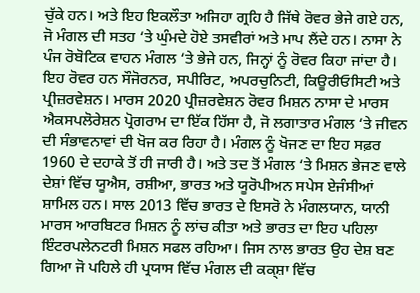ਚੁੱਕੇ ਹਨ। ਅਤੇ ਇਹ ਇਕਲੌਤਾ ਅਜਿਹਾ ਗ੍ਰਹਿ ਹੈ ਜਿੱਥੇ ਰੋਵਰ ਭੇਜੇ ਗਏ ਹਨ, ਜੋ ਮੰਗਲ ਦੀ ਸਤਹ ‘ਤੇ ਘੁੰਮਦੇ ਹੋਏ ਤਸਵੀਰਾਂ ਅਤੇ ਮਾਪ ਲੈਂਦੇ ਹਨ। ਨਾਸਾ ਨੇ ਪੰਜ ਰੋਬੋਟਿਕ ਵਾਹਨ ਮੰਗਲ ‘ਤੇ ਭੇਜੇ ਹਨ, ਜਿਨ੍ਹਾਂ ਨੂੰ ਰੋਵਰ ਕਿਹਾ ਜਾਂਦਾ ਹੈ। ਇਹ ਰੋਵਰ ਹਨ ਸੌਜੋਰਨਰ, ਸਪੀਰਿਟ, ਅਪਰਚੁਨਿਟੀ, ਕਿਊਰੀਓਸਿਟੀ ਅਤੇ ਪ੍ਰੀਜ਼ਰਵੇਸ਼ਨ। ਮਾਰਸ 2020 ਪ੍ਰੀਜ਼ਰਵੇਸ਼ਨ ਰੋਵਰ ਮਿਸ਼ਨ ਨਾਸਾ ਦੇ ਮਾਰਸ ਐਕਸਪਲੋਰੇਸ਼ਨ ਪ੍ਰੋਗਰਾਮ ਦਾ ਇੱਕ ਹਿੱਸਾ ਹੈ, ਜੋ ਲਗਾਤਾਰ ਮੰਗਲ ‘ਤੇ ਜੀਵਨ ਦੀ ਸੰਭਾਵਨਾਵਾਂ ਦੀ ਖੋਜ ਕਰ ਰਿਹਾ ਹੈ। ਮੰਗਲ ਨੂੰ ਖੋਜਣ ਦਾ ਇਹ ਸਫ਼ਰ 1960 ਦੇ ਦਹਾਕੇ ਤੋਂ ਹੀ ਜਾਰੀ ਹੈ। ਅਤੇ ਤਦ ਤੋਂ ਮੰਗਲ ‘ਤੇ ਮਿਸ਼ਨ ਭੇਜਣ ਵਾਲੇ ਦੇਸ਼ਾਂ ਵਿੱਚ ਯੂਐਸ, ਰਸ਼ੀਆ, ਭਾਰਤ ਅਤੇ ਯੂਰੋਪੀਅਨ ਸਪੇਸ ਏਜੰਸੀਆਂ ਸ਼ਾਮਿਲ ਹਨ। ਸਾਲ 2013 ਵਿੱਚ ਭਾਰਤ ਦੇ ਇਸਰੋ ਨੇ ਮੰਗਲਯਾਨ, ਯਾਨੀ ਮਾਰਸ ਆਰਬਿਟਰ ਮਿਸ਼ਨ ਨੂੰ ਲਾਂਚ ਕੀਤਾ ਅਤੇ ਭਾਰਤ ਦਾ ਇਹ ਪਹਿਲਾ ਇੰਟਰਪਲੇਨਟਰੀ ਮਿਸ਼ਨ ਸਫਲ ਰਹਿਆ। ਜਿਸ ਨਾਲ ਭਾਰਤ ਉਹ ਦੇਸ਼ ਬਣ ਗਿਆ ਜੋ ਪਹਿਲੇ ਹੀ ਪ੍ਰਯਾਸ ਵਿੱਚ ਮੰਗਲ ਦੀ ਕਕ੍ਸ਼ਾ ਵਿੱਚ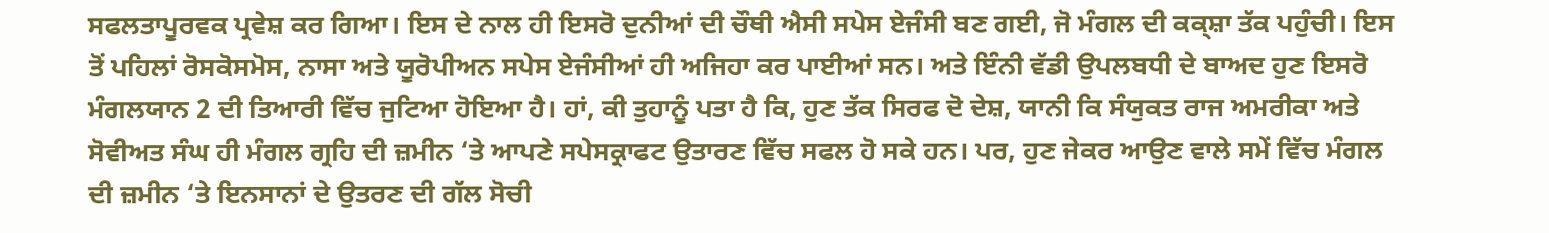ਸਫਲਤਾਪੂਰਵਕ ਪ੍ਰਵੇਸ਼ ਕਰ ਗਿਆ। ਇਸ ਦੇ ਨਾਲ ਹੀ ਇਸਰੋ ਦੁਨੀਆਂ ਦੀ ਚੌਥੀ ਐਸੀ ਸਪੇਸ ਏਜੰਸੀ ਬਣ ਗਈ, ਜੋ ਮੰਗਲ ਦੀ ਕਕ੍ਸ਼ਾ ਤੱਕ ਪਹੁੰਚੀ। ਇਸ ਤੋਂ ਪਹਿਲਾਂ ਰੋਸਕੋਸਮੋਸ, ਨਾਸਾ ਅਤੇ ਯੂਰੋਪੀਅਨ ਸਪੇਸ ਏਜੰਸੀਆਂ ਹੀ ਅਜਿਹਾ ਕਰ ਪਾਈਆਂ ਸਨ। ਅਤੇ ਇੰਨੀ ਵੱਡੀ ਉਪਲਬਧੀ ਦੇ ਬਾਅਦ ਹੁਣ ਇਸਰੋ ਮੰਗਲਯਾਨ 2 ਦੀ ਤਿਆਰੀ ਵਿੱਚ ਜੁਟਿਆ ਹੋਇਆ ਹੈ। ਹਾਂ, ਕੀ ਤੁਹਾਨੂੰ ਪਤਾ ਹੈ ਕਿ, ਹੁਣ ਤੱਕ ਸਿਰਫ ਦੋ ਦੇਸ਼, ਯਾਨੀ ਕਿ ਸੰਯੁਕਤ ਰਾਜ ਅਮਰੀਕਾ ਅਤੇ ਸੋਵੀਅਤ ਸੰਘ ਹੀ ਮੰਗਲ ਗ੍ਰਹਿ ਦੀ ਜ਼ਮੀਨ ‘ਤੇ ਆਪਣੇ ਸਪੇਸਕ੍ਰਾਫਟ ਉਤਾਰਣ ਵਿੱਚ ਸਫਲ ਹੋ ਸਕੇ ਹਨ। ਪਰ, ਹੁਣ ਜੇਕਰ ਆਉਣ ਵਾਲੇ ਸਮੇਂ ਵਿੱਚ ਮੰਗਲ ਦੀ ਜ਼ਮੀਨ ‘ਤੇ ਇਨਸਾਨਾਂ ਦੇ ਉਤਰਣ ਦੀ ਗੱਲ ਸੋਚੀ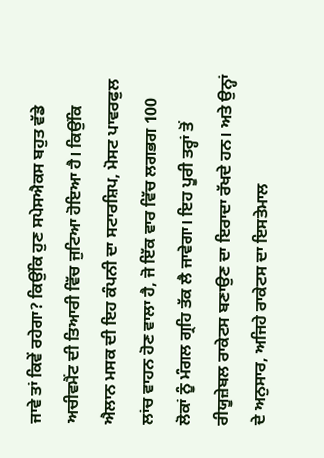ਜਾਵੇ ਤਾਂ ਕਿਵੇਂ ਰਹੇਗਾ? ਕਿਉਂਕਿ ਹੁਣ ਸਪੇਸਐਕਸ ਬਹੁਤ ਵੱਡੇ ਅਚੀਵਮੈਂਟ ਦੀ ਤਿਆਰੀ ਵਿੱਚ ਜੁਟਿਆ ਹੋਇਆ ਹੈ। ਕਿਉਂਕਿ ਐਲਾਨ ਮਸਕ ਦੀ ਇਹ ਕੰਪਨੀ ਦਾ ਸਟਾਰਸ਼ਿਪ, ਮੋਸਟ ਪਾਵਰਫੁਲ ਲਾਂਚ ਵਾਹਨ ਹੋਣ ਵਾਲਾ ਹੈ, ਜੋ ਇੱਕ ਵਾਰ ਵਿੱਚ ਲਗਭਗ 100 ਲੋਕਾਂ ਨੂੰ ਮੰਗਲ ਗ੍ਰਹਿ ਤੱਕ ਲੈ ਜਾਵੇਗਾ। ਇਹ ਪੂਰੀ ਤਰ੍ਹਾਂ ਤੋਂ ਰੀਯੂਜ਼ੇਬਲ ਰਾਕੇਟਸ ਬਣਾਉਣ ਦਾ ਇਰਾਦਾ ਰੱਖਦੇ ਹਨ। ਅਤੇ ਉਨ੍ਹਾਂ ਦੇ ਅਨੁਸਾਰ, ਅਜਿਹੇ ਰਾਕੇਟਸ ਦਾ ਇਸਤੇਮਾਲ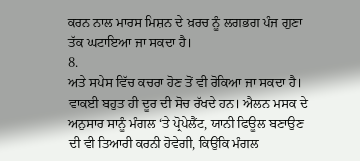ਕਰਨ ਨਾਲ ਮਾਰਸ ਮਿਸ਼ਨ ਦੇ ਖ਼ਰਚ ਨੂੰ ਲਗਭਗ ਪੰਜ ਗੁਣਾ ਤੱਕ ਘਟਾਇਆ ਜਾ ਸਕਦਾ ਹੈ।
8.
ਅਤੇ ਸਪੇਸ ਵਿੱਚ ਕਚਰਾ ਹੋਣ ਤੋਂ ਵੀ ਰੋਕਿਆ ਜਾ ਸਕਦਾ ਹੈ। ਵਾਕਈ ਬਹੁਤ ਹੀ ਦੂਰ ਦੀ ਸੋਚ ਰੱਖਦੇ ਹਨ। ਐਲਨ ਮਸਕ ਦੇ ਅਨੁਸਾਰ ਸਾਨੂੰ ਮੰਗਲ ‘ਤੇ ਪ੍ਰੋਪੇਲੈਂਟ, ਯਾਨੀ ਫਿਊਲ ਬਣਾਉਣ ਦੀ ਵੀ ਤਿਆਰੀ ਕਰਨੀ ਹੋਵੇਗੀ, ਕਿਉਂਕਿ ਮੰਗਲ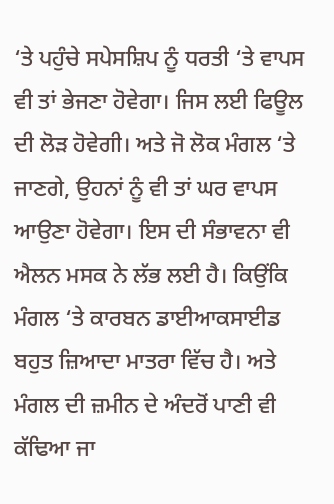‘ਤੇ ਪਹੁੰਚੇ ਸਪੇਸਸ਼ਿਪ ਨੂੰ ਧਰਤੀ ‘ਤੇ ਵਾਪਸ ਵੀ ਤਾਂ ਭੇਜਣਾ ਹੋਵੇਗਾ। ਜਿਸ ਲਈ ਫਿਊਲ ਦੀ ਲੋੜ ਹੋਵੇਗੀ। ਅਤੇ ਜੋ ਲੋਕ ਮੰਗਲ ‘ਤੇ ਜਾਣਗੇ, ਉਹਨਾਂ ਨੂੰ ਵੀ ਤਾਂ ਘਰ ਵਾਪਸ ਆਉਣਾ ਹੋਵੇਗਾ। ਇਸ ਦੀ ਸੰਭਾਵਨਾ ਵੀ ਐਲਨ ਮਸਕ ਨੇ ਲੱਭ ਲਈ ਹੈ। ਕਿਉਂਕਿ ਮੰਗਲ ‘ਤੇ ਕਾਰਬਨ ਡਾਈਆਕਸਾਈਡ ਬਹੁਤ ਜ਼ਿਆਦਾ ਮਾਤਰਾ ਵਿੱਚ ਹੈ। ਅਤੇ ਮੰਗਲ ਦੀ ਜ਼ਮੀਨ ਦੇ ਅੰਦਰੋਂ ਪਾਣੀ ਵੀ ਕੱਢਿਆ ਜਾ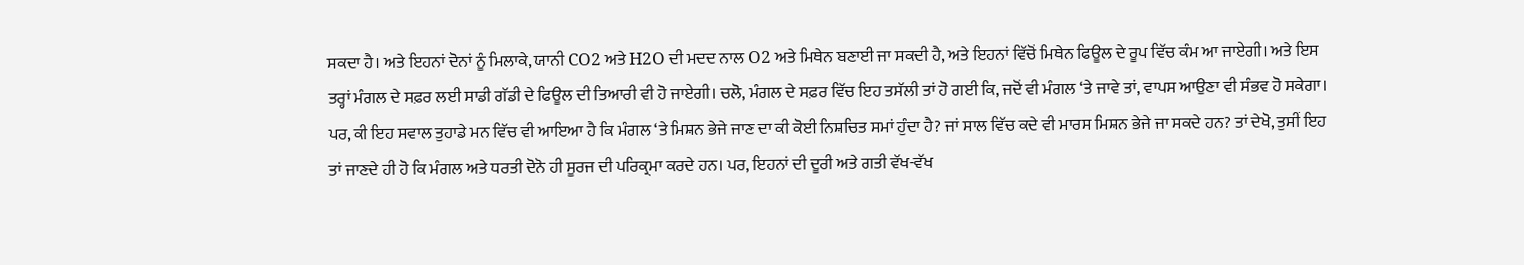ਸਕਦਾ ਹੈ। ਅਤੇ ਇਹਨਾਂ ਦੋਨਾਂ ਨੂੰ ਮਿਲਾਕੇ, ਯਾਨੀ CO2 ਅਤੇ H2O ਦੀ ਮਦਦ ਨਾਲ O2 ਅਤੇ ਮਿਥੇਨ ਬਣਾਈ ਜਾ ਸਕਦੀ ਹੈ, ਅਤੇ ਇਹਨਾਂ ਵਿੱਚੋਂ ਮਿਥੇਨ ਫਿਊਲ ਦੇ ਰੂਪ ਵਿੱਚ ਕੰਮ ਆ ਜਾਏਗੀ। ਅਤੇ ਇਸ ਤਰ੍ਹਾਂ ਮੰਗਲ ਦੇ ਸਫ਼ਰ ਲਈ ਸਾਡੀ ਗੱਡੀ ਦੇ ਫਿਊਲ ਦੀ ਤਿਆਰੀ ਵੀ ਹੋ ਜਾਏਗੀ। ਚਲੋ, ਮੰਗਲ ਦੇ ਸਫ਼ਰ ਵਿੱਚ ਇਹ ਤਸੱਲੀ ਤਾਂ ਹੋ ਗਈ ਕਿ, ਜਦੋਂ ਵੀ ਮੰਗਲ ‘ਤੇ ਜਾਵੇ ਤਾਂ, ਵਾਪਸ ਆਉਣਾ ਵੀ ਸੰਭਵ ਹੋ ਸਕੇਗਾ। ਪਰ, ਕੀ ਇਹ ਸਵਾਲ ਤੁਹਾਡੇ ਮਨ ਵਿੱਚ ਵੀ ਆਇਆ ਹੈ ਕਿ ਮੰਗਲ ‘ਤੇ ਮਿਸ਼ਨ ਭੇਜੇ ਜਾਣ ਦਾ ਕੀ ਕੋਈ ਨਿਸ਼ਚਿਤ ਸਮਾਂ ਹੁੰਦਾ ਹੈ? ਜਾਂ ਸਾਲ ਵਿੱਚ ਕਦੇ ਵੀ ਮਾਰਸ ਮਿਸ਼ਨ ਭੇਜੇ ਜਾ ਸਕਦੇ ਹਨ? ਤਾਂ ਦੇਖੋ, ਤੁਸੀਂ ਇਹ ਤਾਂ ਜਾਣਦੇ ਹੀ ਹੋ ਕਿ ਮੰਗਲ ਅਤੇ ਧਰਤੀ ਦੋਨੋ ਹੀ ਸੂਰਜ ਦੀ ਪਰਿਕ੍ਰਮਾ ਕਰਦੇ ਹਨ। ਪਰ, ਇਹਨਾਂ ਦੀ ਦੂਰੀ ਅਤੇ ਗਤੀ ਵੱਖ-ਵੱਖ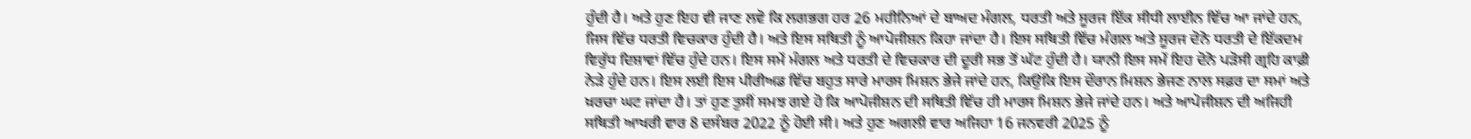ਹੁੰਦੀ ਹੈ। ਅਤੇ ਹੁਣ ਇਹ ਵੀ ਜਾਣ ਲਵੋ ਕਿ ਲਗਭਗ ਹਰ 26 ਮਹੀਨਿਆਂ ਦੇ ਬਾਅਦ ਮੰਗਲ, ਧਰਤੀ ਅਤੇ ਸੂਰਜ ਇੱਕ ਸੀਧੀ ਲਾਈਨ ਵਿੱਚ ਆ ਜਾਂਦੇ ਹਨ, ਜਿਸ ਵਿੱਚ ਧਰਤੀ ਵਿਚਕਾਰ ਹੁੰਦੀ ਹੈ। ਅਤੇ ਇਸ ਸਥਿਤੀ ਨੂੰ ਆਪੋਜੀਸ਼ਨ ਕਿਹਾ ਜਾਂਦਾ ਹੈ। ਇਸ ਸਥਿਤੀ ਵਿੱਚ ਮੰਗਲ ਅਤੇ ਸੂਰਜ ਦੋਨੋ ਧਰਤੀ ਦੇ ਇੱਕਦਮ ਵਿਰੁੱਧ ਦਿਸ਼ਾਵਾਂ ਵਿੱਚ ਹੁੰਦੇ ਹਨ। ਇਸ ਸਮੇਂ ਮੰਗਲ ਅਤੇ ਧਰਤੀ ਦੇ ਵਿਚਕਾਰ ਦੀ ਦੂਰੀ ਸਭ ਤੋਂ ਘੱਟ ਹੁੰਦੀ ਹੈ। ਯਾਨੀ ਇਸ ਸਮੇਂ ਇਹ ਦੋਨੋ ਪੜੋਸੀ ਗ੍ਰਹਿ ਕਾਫ਼ੀ ਨੇੜੇ ਹੁੰਦੇ ਹਨ। ਇਸ ਲਈ ਇਸ ਪੀਰੀਅਡ ਵਿੱਚ ਬਹੁਤ ਸਾਰੇ ਮਾਰਸ ਮਿਸ਼ਨ ਭੇਜੇ ਜਾਂਦੇ ਹਨ, ਕਿਉਂਕਿ ਇਸ ਦੌਰਾਨ ਮਿਸ਼ਨ ਭੇਜਣ ਨਾਲ ਸਫ਼ਰ ਦਾ ਸਮਾਂ ਅਤੇ ਖ਼ਰਚਾ ਘਟ ਜਾਂਦਾ ਹੈ। ਤਾਂ ਹੁਣ ਤੁਸੀਂ ਸਮਝ ਗਏ ਹੋ ਕਿ ਆਪੋਜੀਸ਼ਨ ਦੀ ਸਥਿਤੀ ਵਿੱਚ ਹੀ ਮਾਰਸ ਮਿਸ਼ਨ ਭੇਜੇ ਜਾਂਦੇ ਹਨ। ਅਤੇ ਆਪੋਜੀਸ਼ਨ ਦੀ ਅਜਿਹੀ ਸਥਿਤੀ ਆਖਰੀ ਵਾਰ 8 ਦਸੰਬਰ 2022 ਨੂੰ ਹੋਈ ਸੀ। ਅਤੇ ਹੁਣ ਅਗਲੀ ਵਾਰ ਅਜਿਹਾ 16 ਜਨਵਰੀ 2025 ਨੂੰ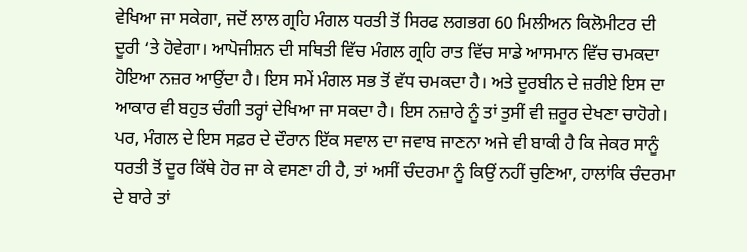ਵੇਖਿਆ ਜਾ ਸਕੇਗਾ, ਜਦੋਂ ਲਾਲ ਗ੍ਰਹਿ ਮੰਗਲ ਧਰਤੀ ਤੋਂ ਸਿਰਫ ਲਗਭਗ 60 ਮਿਲੀਅਨ ਕਿਲੋਮੀਟਰ ਦੀ ਦੂਰੀ ‘ਤੇ ਹੋਵੇਗਾ। ਆਪੋਜੀਸ਼ਨ ਦੀ ਸਥਿਤੀ ਵਿੱਚ ਮੰਗਲ ਗ੍ਰਹਿ ਰਾਤ ਵਿੱਚ ਸਾਡੇ ਆਸਮਾਨ ਵਿੱਚ ਚਮਕਦਾ ਹੋਇਆ ਨਜ਼ਰ ਆਉਂਦਾ ਹੈ। ਇਸ ਸਮੇਂ ਮੰਗਲ ਸਭ ਤੋਂ ਵੱਧ ਚਮਕਦਾ ਹੈ। ਅਤੇ ਦੂਰਬੀਨ ਦੇ ਜ਼ਰੀਏ ਇਸ ਦਾ ਆਕਾਰ ਵੀ ਬਹੁਤ ਚੰਗੀ ਤਰ੍ਹਾਂ ਦੇਖਿਆ ਜਾ ਸਕਦਾ ਹੈ। ਇਸ ਨਜ਼ਾਰੇ ਨੂੰ ਤਾਂ ਤੁਸੀਂ ਵੀ ਜ਼ਰੂਰ ਦੇਖਣਾ ਚਾਹੋਗੇ। ਪਰ, ਮੰਗਲ ਦੇ ਇਸ ਸਫ਼ਰ ਦੇ ਦੌਰਾਨ ਇੱਕ ਸਵਾਲ ਦਾ ਜਵਾਬ ਜਾਣਨਾ ਅਜੇ ਵੀ ਬਾਕੀ ਹੈ ਕਿ ਜੇਕਰ ਸਾਨੂੰ ਧਰਤੀ ਤੋਂ ਦੂਰ ਕਿੱਥੇ ਹੋਰ ਜਾ ਕੇ ਵਸਣਾ ਹੀ ਹੈ, ਤਾਂ ਅਸੀਂ ਚੰਦਰਮਾ ਨੂੰ ਕਿਉਂ ਨਹੀਂ ਚੁਣਿਆ, ਹਾਲਾਂਕਿ ਚੰਦਰਮਾ ਦੇ ਬਾਰੇ ਤਾਂ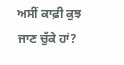ਅਸੀਂ ਕਾਫ਼ੀ ਕੁਝ ਜਾਣ ਚੁੱਕੇ ਹਾਂ?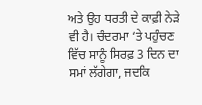ਅਤੇ ਉਹ ਧਰਤੀ ਦੇ ਕਾਫ਼ੀ ਨੇੜੇ ਵੀ ਹੈ। ਚੰਦਰਮਾ ‘ਤੇ ਪਹੁੰਚਣ ਵਿੱਚ ਸਾਨੂੰ ਸਿਰਫ਼ 3 ਦਿਨ ਦਾ ਸਮਾਂ ਲੱਗੇਗਾ, ਜਦਕਿ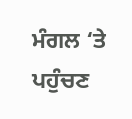ਮੰਗਲ ‘ਤੇ ਪਹੁੰਚਣ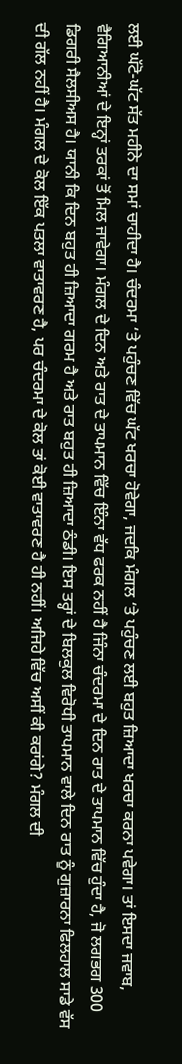ਲਈ ਘੱਟੋ-ਘੱਟ ਸੱਤ ਮਹੀਨੇ ਦਾ ਸਮਾਂ ਚਾਹੀਦਾ ਹੈ। ਚੰਦਰਮਾ ‘ਤੇ ਪਹੁੰਚਣ ਵਿੱਚ ਘੱਟ ਖਰਚਾ ਹੋਵੇਗਾ, ਜਦਕਿ ਮੰਗਲ ‘ਤੇ ਪਹੁੰਚਣ ਲਈ ਬਹੁਤ ਜ਼ਿਆਦਾ ਖਰਚਾ ਕਰਨਾ ਪਵੇਗਾ। ਤਾਂ ਇਸਦਾ ਜਵਾਬ, ਵੈਗਿਆਨੀਆਂ ਦੇ ਇਨ੍ਹਾਂ ਤਰਕਾਂ ਤੋਂ ਮਿਲ ਜਾਵੇਗਾ। ਮੰਗਲ ਦੇ ਦਿਨ ਅਤੇ ਰਾਤ ਦੇ ਤਾਪਮਾਨ ਵਿੱਚ ਇੰਨਾ ਵੱਧ ਫਰਕ ਨਹੀਂ ਹੈ ਜਿੰਨਾ ਚੰਦਰਮਾ ਦੇ ਦਿਨ ਰਾਤ ਦੇ ਤਾਪਮਾਨ ਵਿੱਚ ਹੁੰਦਾ ਹੈ, ਜੋ ਲਗਭਗ 300 ਡਿਗਰੀ ਸੈਲਸੀਅਸ ਹੈ। ਯਾਨੀ ਕਿ ਦਿਨ ਬਹੁਤ ਹੀ ਜ਼ਿਆਦਾ ਗਰਮ ਹੈ ਅਤੇ ਰਾਤ ਬਹੁਤ ਹੀ ਜ਼ਿਆਦਾ ਠੰਡੀ। ਇਸ ਤਰ੍ਹਾਂ ਦੇ ਬਿਲਕੁਲ ਵਿਰੋਧੀ ਤਾਪਮਾਨ ਵਾਲੇ ਦਿਨ ਰਾਤ ਨੂੰ ਗੁਜ਼ਾਰਨਾ ਫਿਲਹਾਲ ਸਾਡੇ ਵੱਸ ਦੀ ਗੱਲ ਨਹੀਂ ਹੈ। ਮੰਗਲ ਦੇ ਕੋਲ ਇੱਕ ਪਤਲਾ ਵਾਤਾਵਰਣ ਹੈ, ਪਰ ਚੰਦਰਮਾ ਦੇ ਕੋਲ ਤਾਂ ਕੋਈ ਵਾਤਾਵਰਣ ਹੈ ਹੀ ਨਹੀਂ। ਅਜਿਹੇ ਵਿੱਚ ਅਸੀਂ ਕੀ ਕਰਾਂਗੇ? ਮੰਗਲ ਦੀ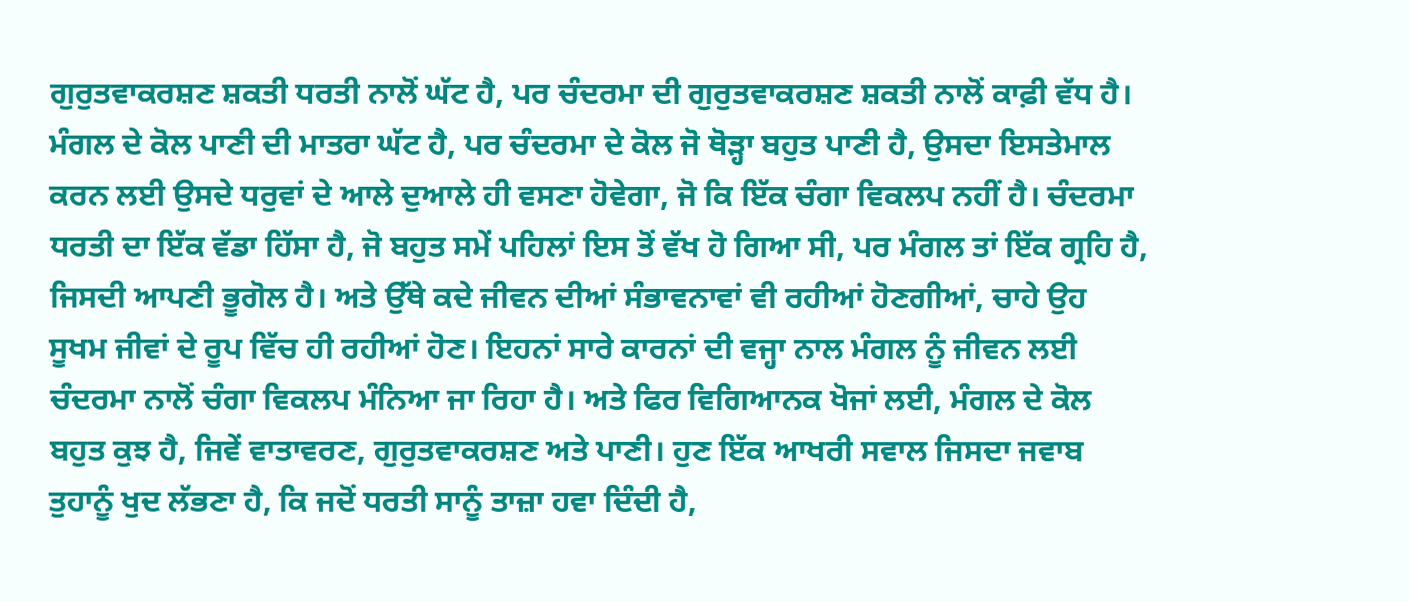ਗੁਰੁਤਵਾਕਰਸ਼ਣ ਸ਼ਕਤੀ ਧਰਤੀ ਨਾਲੋਂ ਘੱਟ ਹੈ, ਪਰ ਚੰਦਰਮਾ ਦੀ ਗੁਰੁਤਵਾਕਰਸ਼ਣ ਸ਼ਕਤੀ ਨਾਲੋਂ ਕਾਫ਼ੀ ਵੱਧ ਹੈ। ਮੰਗਲ ਦੇ ਕੋਲ ਪਾਣੀ ਦੀ ਮਾਤਰਾ ਘੱਟ ਹੈ, ਪਰ ਚੰਦਰਮਾ ਦੇ ਕੋਲ ਜੋ ਥੋੜ੍ਹਾ ਬਹੁਤ ਪਾਣੀ ਹੈ, ਉਸਦਾ ਇਸਤੇਮਾਲ ਕਰਨ ਲਈ ਉਸਦੇ ਧਰੁਵਾਂ ਦੇ ਆਲੇ ਦੁਆਲੇ ਹੀ ਵਸਣਾ ਹੋਵੇਗਾ, ਜੋ ਕਿ ਇੱਕ ਚੰਗਾ ਵਿਕਲਪ ਨਹੀਂ ਹੈ। ਚੰਦਰਮਾ ਧਰਤੀ ਦਾ ਇੱਕ ਵੱਡਾ ਹਿੱਸਾ ਹੈ, ਜੋ ਬਹੁਤ ਸਮੇਂ ਪਹਿਲਾਂ ਇਸ ਤੋਂ ਵੱਖ ਹੋ ਗਿਆ ਸੀ, ਪਰ ਮੰਗਲ ਤਾਂ ਇੱਕ ਗ੍ਰਹਿ ਹੈ, ਜਿਸਦੀ ਆਪਣੀ ਭੂਗੋਲ ਹੈ। ਅਤੇ ਉੱਥੇ ਕਦੇ ਜੀਵਨ ਦੀਆਂ ਸੰਭਾਵਨਾਵਾਂ ਵੀ ਰਹੀਆਂ ਹੋਣਗੀਆਂ, ਚਾਹੇ ਉਹ ਸੂਖਮ ਜੀਵਾਂ ਦੇ ਰੂਪ ਵਿੱਚ ਹੀ ਰਹੀਆਂ ਹੋਣ। ਇਹਨਾਂ ਸਾਰੇ ਕਾਰਨਾਂ ਦੀ ਵਜ੍ਹਾ ਨਾਲ ਮੰਗਲ ਨੂੰ ਜੀਵਨ ਲਈ ਚੰਦਰਮਾ ਨਾਲੋਂ ਚੰਗਾ ਵਿਕਲਪ ਮੰਨਿਆ ਜਾ ਰਿਹਾ ਹੈ। ਅਤੇ ਫਿਰ ਵਿਗਿਆਨਕ ਖੋਜਾਂ ਲਈ, ਮੰਗਲ ਦੇ ਕੋਲ ਬਹੁਤ ਕੁਝ ਹੈ, ਜਿਵੇਂ ਵਾਤਾਵਰਣ, ਗੁਰੁਤਵਾਕਰਸ਼ਣ ਅਤੇ ਪਾਣੀ। ਹੁਣ ਇੱਕ ਆਖਰੀ ਸਵਾਲ ਜਿਸਦਾ ਜਵਾਬ ਤੁਹਾਨੂੰ ਖੁਦ ਲੱਭਣਾ ਹੈ, ਕਿ ਜਦੋਂ ਧਰਤੀ ਸਾਨੂੰ ਤਾਜ਼ਾ ਹਵਾ ਦਿੰਦੀ ਹੈ,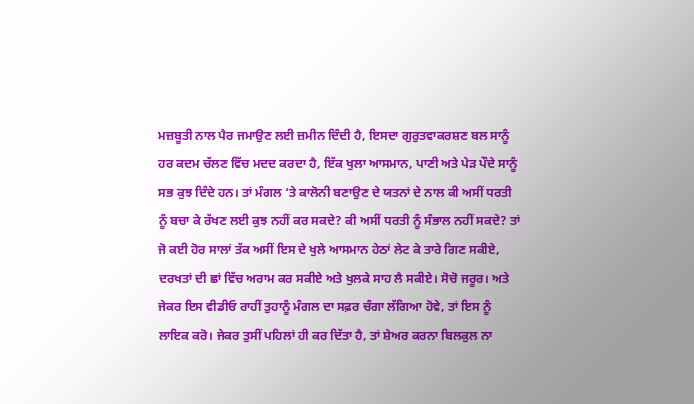ਮਜ਼ਬੂਤੀ ਨਾਲ ਪੈਰ ਜਮਾਉਣ ਲਈ ਜ਼ਮੀਨ ਦਿੰਦੀ ਹੈ, ਇਸਦਾ ਗੁਰੁਤਵਾਕਰਸ਼ਣ ਬਲ ਸਾਨੂੰ ਹਰ ਕਦਮ ਚੱਲਣ ਵਿੱਚ ਮਦਦ ਕਰਦਾ ਹੈ, ਇੱਕ ਖੁਲਾ ਆਸਮਾਨ, ਪਾਣੀ ਅਤੇ ਪੇੜ ਪੌਦੇ ਸਾਨੂੰ ਸਭ ਕੁਝ ਦਿੰਦੇ ਹਨ। ਤਾਂ ਮੰਗਲ ‘ਤੇ ਕਾਲੋਨੀ ਬਣਾਉਣ ਦੇ ਯਤਨਾਂ ਦੇ ਨਾਲ ਕੀ ਅਸੀਂ ਧਰਤੀ ਨੂੰ ਬਚਾ ਕੇ ਰੱਖਣ ਲਈ ਕੁਝ ਨਹੀਂ ਕਰ ਸਕਦੇ? ਕੀ ਅਸੀਂ ਧਰਤੀ ਨੂੰ ਸੰਭਾਲ ਨਹੀਂ ਸਕਦੇ? ਤਾਂ ਜੋ ਕਈ ਹੋਰ ਸਾਲਾਂ ਤੱਕ ਅਸੀਂ ਇਸ ਦੇ ਖੁਲੇ ਆਸਮਾਨ ਹੇਠਾਂ ਲੇਟ ਕੇ ਤਾਰੇ ਗਿਣ ਸਕੀਏ, ਦਰਖਤਾਂ ਦੀ ਛਾਂ ਵਿੱਚ ਅਰਾਮ ਕਰ ਸਕੀਏ ਅਤੇ ਖੁਲਕੇ ਸਾਹ ਲੈ ਸਕੀਏ। ਸੋਚੋ ਜਰੂਰ। ਅਤੇ ਜੇਕਰ ਇਸ ਵੀਡੀਓ ਰਾਹੀਂ ਤੁਹਾਨੂੰ ਮੰਗਲ ਦਾ ਸਫ਼ਰ ਚੰਗਾ ਲੱਗਿਆ ਹੋਵੇ, ਤਾਂ ਇਸ ਨੂੰ ਲਾਇਕ ਕਰੋ। ਜੇਕਰ ਤੁਸੀਂ ਪਹਿਲਾਂ ਹੀ ਕਰ ਦਿੱਤਾ ਹੈ, ਤਾਂ ਸ਼ੇਅਰ ਕਰਨਾ ਬਿਲਕੁਲ ਨਾ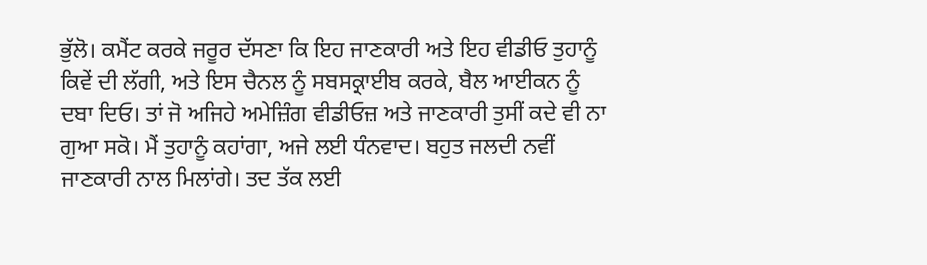ਭੁੱਲੋ। ਕਮੈਂਟ ਕਰਕੇ ਜਰੂਰ ਦੱਸਣਾ ਕਿ ਇਹ ਜਾਣਕਾਰੀ ਅਤੇ ਇਹ ਵੀਡੀਓ ਤੁਹਾਨੂੰ ਕਿਵੇਂ ਦੀ ਲੱਗੀ, ਅਤੇ ਇਸ ਚੈਨਲ ਨੂੰ ਸਬਸਕ੍ਰਾਈਬ ਕਰਕੇ, ਬੈਲ ਆਈਕਨ ਨੂੰ ਦਬਾ ਦਿਓ। ਤਾਂ ਜੋ ਅਜਿਹੇ ਅਮੇਜ਼ਿੰਗ ਵੀਡੀਓਜ਼ ਅਤੇ ਜਾਣਕਾਰੀ ਤੁਸੀਂ ਕਦੇ ਵੀ ਨਾ ਗੁਆ ਸਕੋ। ਮੈਂ ਤੁਹਾਨੂੰ ਕਹਾਂਗਾ, ਅਜੇ ਲਈ ਧੰਨਵਾਦ। ਬਹੁਤ ਜਲਦੀ ਨਵੀਂ ਜਾਣਕਾਰੀ ਨਾਲ ਮਿਲਾਂਗੇ। ਤਦ ਤੱਕ ਲਈ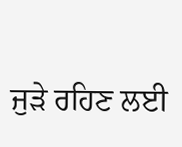ਜੁੜੇ ਰਹਿਣ ਲਈ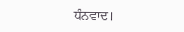ਧੰਨਵਾਦ।